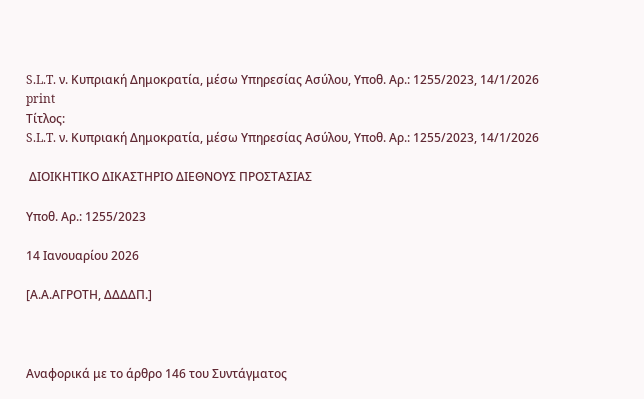S.L.T. ν. Κυπριακή Δημοκρατία, μέσω Υπηρεσίας Ασύλου, Υπoθ. Αρ.: 1255/2023, 14/1/2026
print
Τίτλος:
S.L.T. ν. Κυπριακή Δημοκρατία, μέσω Υπηρεσίας Ασύλου, Υπoθ. Αρ.: 1255/2023, 14/1/2026

 ΔΙΟΙΚΗΤΙΚΟ ΔΙΚΑΣΤΗΡΙΟ ΔΙΕΘΝΟΥΣ ΠΡΟΣΤΑΣΙΑΣ

Υπoθ. Αρ.: 1255/2023

14 Ιανουαρίου 2026

[Α.Α.ΑΓΡΟΤΗ, ΔΔΔΔΠ.]



Αναφορικά με το άρθρο 146 του Συντάγματος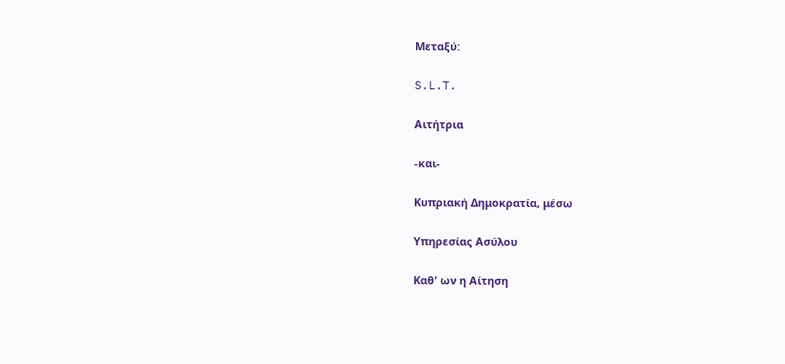Μεταξύ:

S.L.T.

Αιτήτρια

-και-

Κυπριακή Δημοκρατία, μέσω

Υπηρεσίας Ασύλου

Καθ' ων η Αίτηση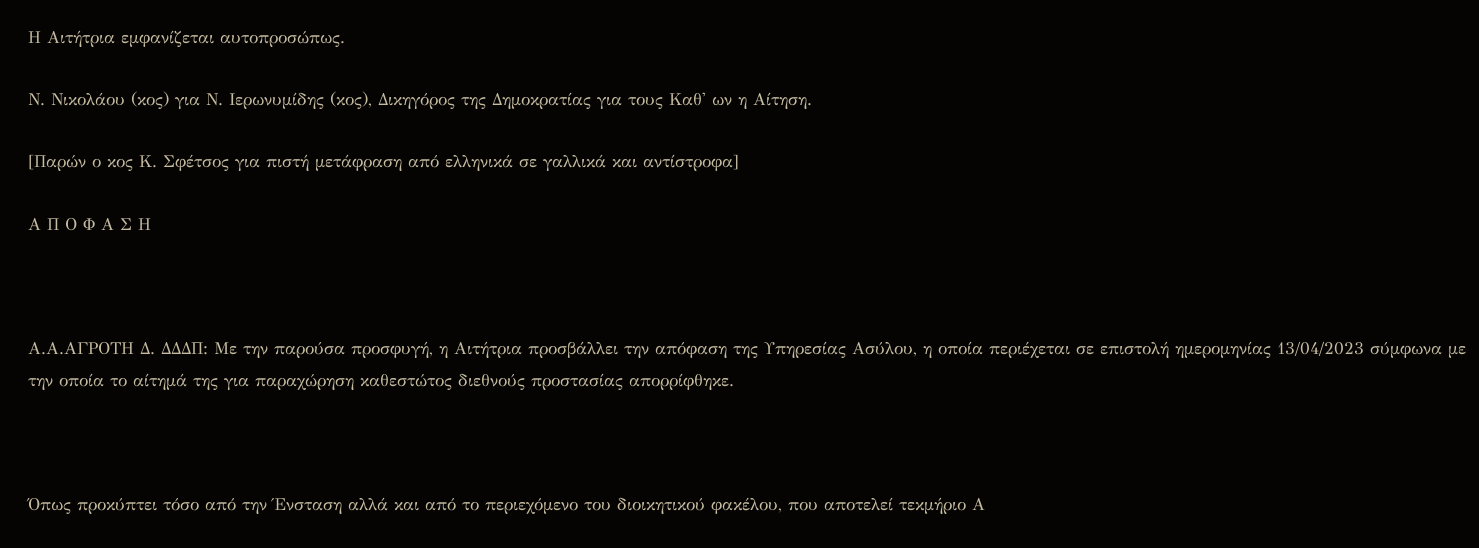Η Αιτήτρια εμφανίζεται αυτοπροσώπως.

Ν. Νικολάου (κος) για Ν. Ιερωνυμίδης (κος), Δικηγόρος της Δημοκρατίας για τους Καθ' ων η Αίτηση.

[Παρών ο κος Κ. Σφέτσος για πιστή μετάφραση από ελληνικά σε γαλλικά και αντίστροφα]

Α Π Ο Φ Α Σ Η



Α.Α.ΑΓΡΟΤΗ Δ. ΔΔΔΠ: Με την παρούσα προσφυγή, η Αιτήτρια προσβάλλει την απόφαση της Υπηρεσίας Ασύλου, η οποία περιέχεται σε επιστολή ημερομηνίας 13/04/2023 σύμφωνα με την οποία το αίτημά της για παραχώρηση καθεστώτος διεθνούς προστασίας απορρίφθηκε.



Όπως προκύπτει τόσο από την Ένσταση αλλά και από το περιεχόμενο του διοικητικού φακέλου, που αποτελεί τεκμήριο Α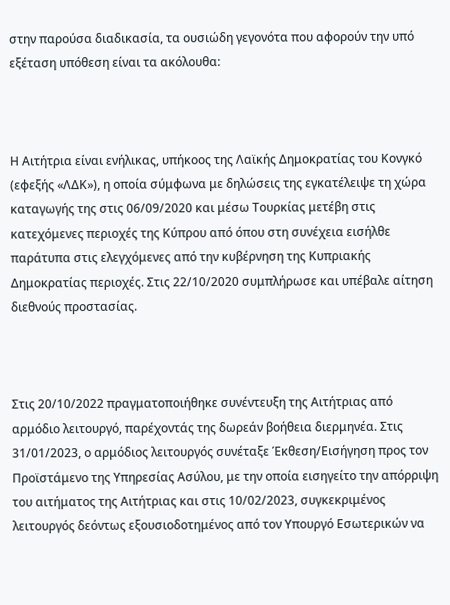στην παρούσα διαδικασία, τα ουσιώδη γεγονότα που αφορούν την υπό εξέταση υπόθεση είναι τα ακόλουθα:



Η Αιτήτρια είναι ενήλικας, υπήκοος της Λαϊκής Δημοκρατίας του Κονγκό (εφεξής «ΛΔΚ»), η οποία σύμφωνα με δηλώσεις της εγκατέλειψε τη χώρα καταγωγής της στις 06/09/2020 και μέσω Τουρκίας μετέβη στις κατεχόμενες περιοχές της Κύπρου από όπου στη συνέχεια εισήλθε παράτυπα στις ελεγχόμενες από την κυβέρνηση της Κυπριακής Δημοκρατίας περιοχές. Στις 22/10/2020 συμπλήρωσε και υπέβαλε αίτηση διεθνούς προστασίας.



Στις 20/10/2022 πραγματοποιήθηκε συνέντευξη της Αιτήτριας από αρμόδιο λειτουργό, παρέχοντάς της δωρεάν βοήθεια διερμηνέα. Στις 31/01/2023, ο αρμόδιος λειτουργός συνέταξε Έκθεση/Εισήγηση προς τον Προϊστάμενο της Υπηρεσίας Ασύλου, με την οποία εισηγείτο την απόρριψη του αιτήματος της Αιτήτριας και στις 10/02/2023, συγκεκριμένος λειτουργός δεόντως εξουσιοδοτημένος από τον Υπουργό Εσωτερικών να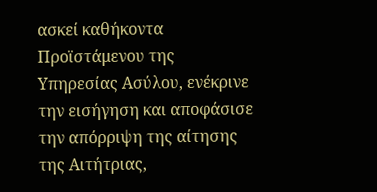ασκεί καθήκοντα Προϊστάμενου της Υπηρεσίας Ασύλου, ενέκρινε την εισήγηση και αποφάσισε την απόρριψη της αίτησης της Αιτήτριας,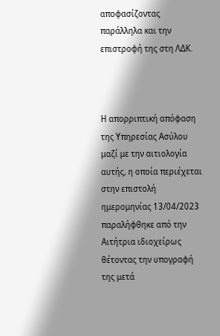αποφασίζοντας παράλληλα και την επιστροφή της στη ΛΔΚ.



Η απορριπτική απόφαση της Υπηρεσίας Ασύλου μαζί με την αιτιολογία αυτής, η οποία περιέχεται στην επιστολή ημερομηνίας 13/04/2023 παραλήφθηκε από την Αιτήτρια ιδιοχείρως θέτοντας την υπογραφή της μετά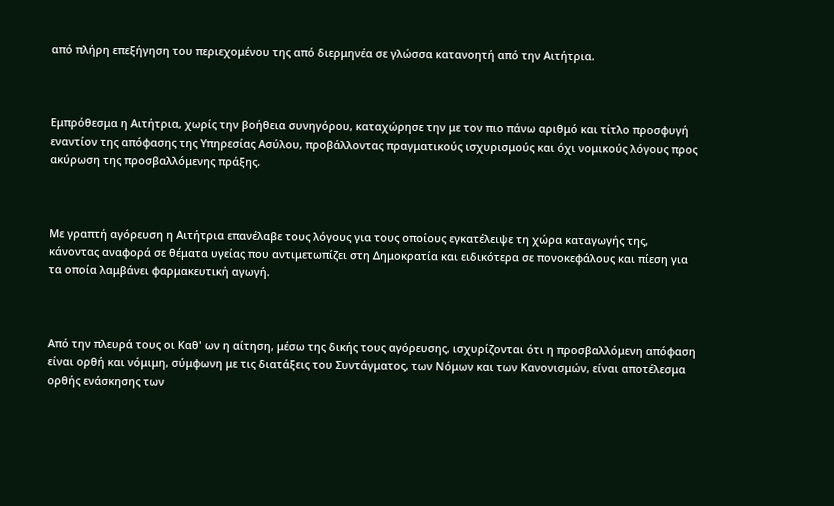από πλήρη επεξήγηση του περιεχομένου της από διερμηνέα σε γλώσσα κατανοητή από την Αιτήτρια.



Εμπρόθεσμα η Αιτήτρια, χωρίς την βοήθεια συνηγόρου, καταχώρησε την με τον πιο πάνω αριθμό και τίτλο προσφυγή εναντίον της απόφασης της Υπηρεσίας Ασύλου, προβάλλοντας πραγματικούς ισχυρισμούς και όχι νομικούς λόγους προς ακύρωση της προσβαλλόμενης πράξης.



Με γραπτή αγόρευση η Αιτήτρια επανέλαβε τους λόγους για τους οποίους εγκατέλειψε τη χώρα καταγωγής της, κάνοντας αναφορά σε θέματα υγείας που αντιμετωπίζει στη Δημοκρατία και ειδικότερα σε πονοκεφάλους και πίεση για τα οποία λαμβάνει φαρμακευτική αγωγή.



Από την πλευρά τους οι Καθ' ων η αίτηση, μέσω της δικής τους αγόρευσης, ισχυρίζονται ότι η προσβαλλόμενη απόφαση είναι ορθή και νόμιμη, σύμφωνη με τις διατάξεις του Συντάγματος, των Νόμων και των Κανονισμών, είναι αποτέλεσμα ορθής ενάσκησης των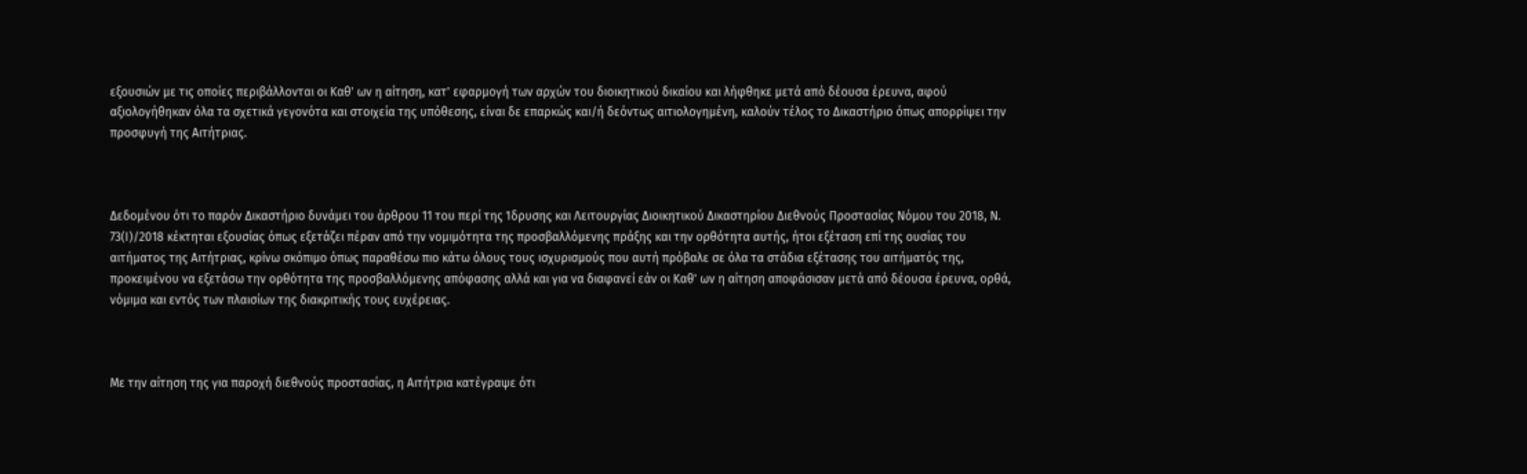εξουσιών με τις οποίες περιβάλλονται οι Καθ' ων η αίτηση, κατ' εφαρμογή των αρχών του διοικητικού δικαίου και λήφθηκε μετά από δέουσα έρευνα, αφού αξιολογήθηκαν όλα τα σχετικά γεγονότα και στοιχεία της υπόθεσης, είναι δε επαρκώς και/ή δεόντως αιτιολογημένη, καλούν τέλος το Δικαστήριο όπως απορρίψει την προσφυγή της Αιτήτριας.



Δεδομένου ότι το παρόν Δικαστήριο δυνάμει του άρθρου 11 του περί της Ίδρυσης και Λειτουργίας Διοικητικού Δικαστηρίου Διεθνούς Προστασίας Νόμου του 2018, Ν. 73(Ι)/2018 κέκτηται εξουσίας όπως εξετάζει πέραν από την νομιμότητα της προσβαλλόμενης πράξης και την ορθότητα αυτής, ήτοι εξέταση επί της ουσίας του αιτήματος της Αιτήτριας, κρίνω σκόπιμο όπως παραθέσω πιο κάτω όλους τους ισχυρισμούς που αυτή πρόβαλε σε όλα τα στάδια εξέτασης του αιτήματός της, προκειμένου να εξετάσω την ορθότητα της προσβαλλόμενης απόφασης αλλά και για να διαφανεί εάν οι Καθ' ων η αίτηση αποφάσισαν μετά από δέουσα έρευνα, ορθά, νόμιμα και εντός των πλαισίων της διακριτικής τους ευχέρειας.



Με την αίτηση της για παροχή διεθνούς προστασίας, η Αιτήτρια κατέγραψε ότι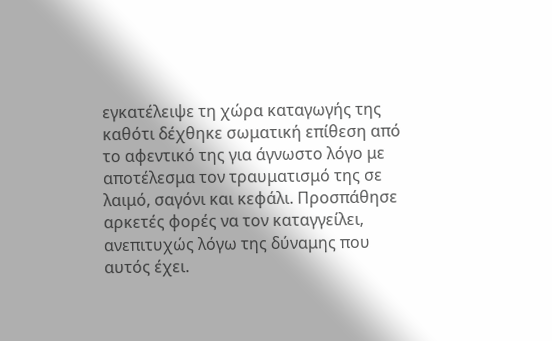εγκατέλειψε τη χώρα καταγωγής της καθότι δέχθηκε σωματική επίθεση από το αφεντικό της για άγνωστο λόγο με αποτέλεσμα τον τραυματισμό της σε λαιμό, σαγόνι και κεφάλι. Προσπάθησε αρκετές φορές να τον καταγγείλει, ανεπιτυχώς λόγω της δύναμης που αυτός έχει.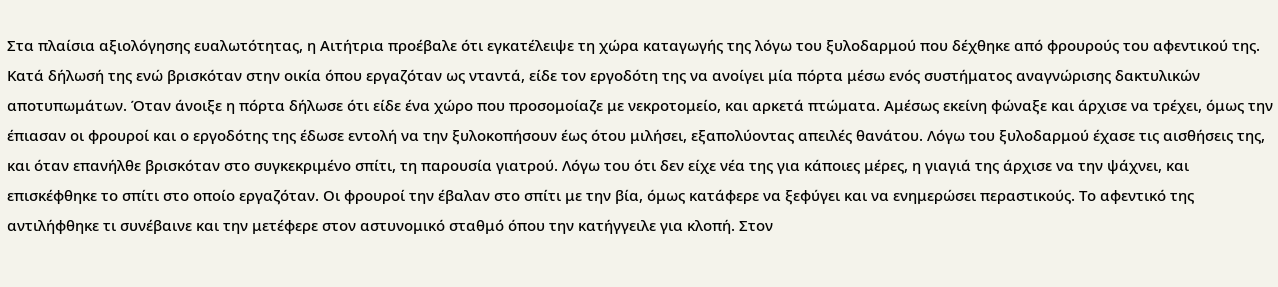Στα πλαίσια αξιολόγησης ευαλωτότητας, η Αιτήτρια προέβαλε ότι εγκατέλειψε τη χώρα καταγωγής της λόγω του ξυλοδαρμού που δέχθηκε από φρουρούς του αφεντικού της. Κατά δήλωσή της ενώ βρισκόταν στην οικία όπου εργαζόταν ως νταντά, είδε τον εργοδότη της να ανοίγει μία πόρτα μέσω ενός συστήματος αναγνώρισης δακτυλικών αποτυπωμάτων. Όταν άνοιξε η πόρτα δήλωσε ότι είδε ένα χώρο που προσομοίαζε με νεκροτομείο, και αρκετά πτώματα. Αμέσως εκείνη φώναξε και άρχισε να τρέχει, όμως την έπιασαν οι φρουροί και ο εργοδότης της έδωσε εντολή να την ξυλοκοπήσουν έως ότου μιλήσει, εξαπολύοντας απειλές θανάτου. Λόγω του ξυλοδαρμού έχασε τις αισθήσεις της, και όταν επανήλθε βρισκόταν στο συγκεκριμένο σπίτι, τη παρουσία γιατρού. Λόγω του ότι δεν είχε νέα της για κάποιες μέρες, η γιαγιά της άρχισε να την ψάχνει, και επισκέφθηκε το σπίτι στο οποίο εργαζόταν. Οι φρουροί την έβαλαν στο σπίτι με την βία, όμως κατάφερε να ξεφύγει και να ενημερώσει περαστικούς. Το αφεντικό της αντιλήφθηκε τι συνέβαινε και την μετέφερε στον αστυνομικό σταθμό όπου την κατήγγειλε για κλοπή. Στον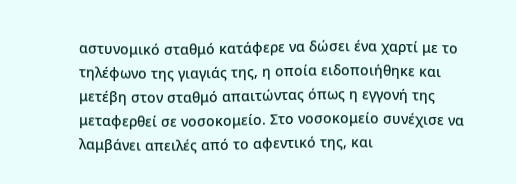αστυνομικό σταθμό κατάφερε να δώσει ένα χαρτί με το τηλέφωνο της γιαγιάς της, η οποία ειδοποιήθηκε και μετέβη στον σταθμό απαιτώντας όπως η εγγονή της μεταφερθεί σε νοσοκομείο. Στο νοσοκομείο συνέχισε να λαμβάνει απειλές από το αφεντικό της, και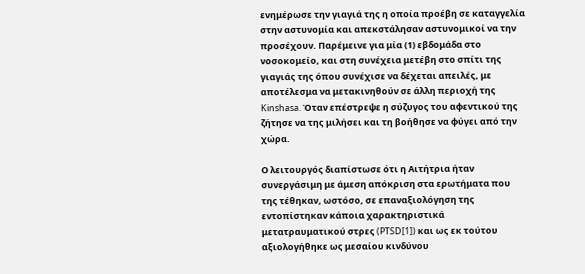ενημέρωσε την γιαγιά της η οποία προέβη σε καταγγελία στην αστυνομία και απεκστάλησαν αστυνομικοί να την προσέχουν. Παρέμεινε για μία (1) εβδομάδα στο νοσοκομείο, και στη συνέχεια μετέβη στο σπίτι της γιαγιάς της όπου συνέχισε να δέχεται απειλές, με αποτέλεσμα να μετακινηθούν σε άλλη περιοχή της Kinshasa. Όταν επέστρεψε η σύζυγος του αφεντικού της ζήτησε να της μιλήσει και τη βοήθησε να φύγει από την χώρα.

Ο λειτουργός διαπίστωσε ότι η Αιτήτρια ήταν συνεργάσιμη με άμεση απόκριση στα ερωτήματα που της τέθηκαν, ωστόσο, σε επαναξιολόγηση της εντοπίστηκαν κάποια χαρακτηριστικά μετατραυματικού στρες (PTSD[1]) και ως εκ τούτου αξιολογήθηκε ως μεσαίου κινδύνου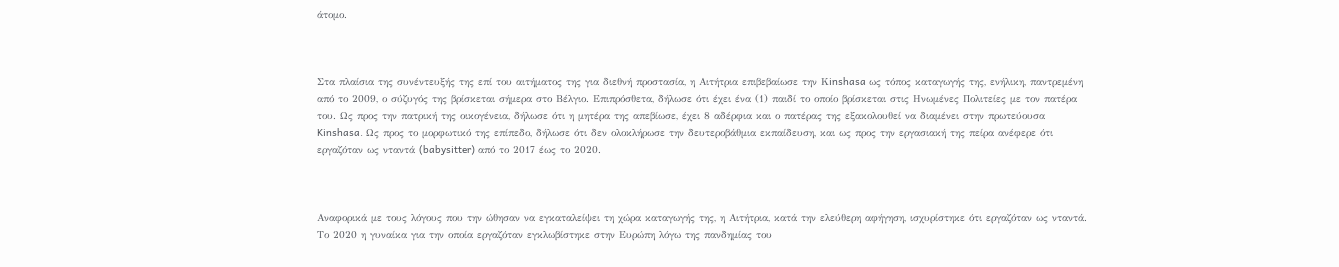άτομο.



Στα πλαίσια της συνέντευξής της επί του αιτήματος της για διεθνή προστασία, η Αιτήτρια επιβεβαίωσε την Κinshasa ως τόπος καταγωγής της, ενήλικη, παντρεμένη από το 2009, ο σύζυγός της βρίσκεται σήμερα στο Βέλγιο. Επιπρόσθετα, δήλωσε ότι έχει ένα (1) παιδί το οποίο βρίσκεται στις Ηνωμένες Πολιτείες με τον πατέρα του. Ως προς την πατρική της οικογένεια, δήλωσε ότι η μητέρα της απεβίωσε, έχει 8 αδέρφια και ο πατέρας της εξακολουθεί να διαμένει στην πρωτεύουσα Kinshasa. Ως προς το μορφωτικό της επίπεδο, δήλωσε ότι δεν ολοκλήρωσε την δευτεροβάθμια εκπαίδευση, και ως προς την εργασιακή της πείρα ανέφερε ότι εργαζόταν ως νταντά (babysitter) από το 2017 έως το 2020.



Αναφορικά με τους λόγους που την ώθησαν να εγκαταλείψει τη χώρα καταγωγής της, η Αιτήτρια, κατά την ελεύθερη αφήγηση, ισχυρίστηκε ότι εργαζόταν ως νταντά. Το 2020 η γυναίκα για την οποία εργαζόταν εγκλωβίστηκε στην Ευρώπη λόγω της πανδημίας του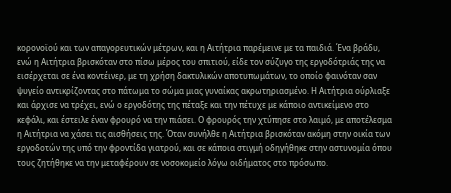κορονοϊού και των απαγορευτικών μέτρων, και η Αιτήτρια παρέμεινε με τα παιδιά. Ένα βράδυ, ενώ η Αιτήτρια βρισκόταν στο πίσω μέρος του σπιτιού, είδε τον σύζυγο της εργοδότριάς της να εισέρχεται σε ένα κοντέινερ, με τη χρήση δακτυλικών αποτυπωμάτων, το οποίο φαινόταν σαν ψυγείο αντικρίζοντας στο πάτωμα το σώμα μιας γυναίκας ακρωτηριασμένο. Η Αιτήτρια ούρλιαξε και άρχισε να τρέχει, ενώ ο εργοδότης της πέταξε και την πέτυχε με κάποιο αντικείμενο στο κεφάλι, και έστειλε έναν φρουρό να την πιάσει. Ο φρουρός την χτύπησε στο λαιμό, με αποτέλεσμα η Αιτήτρια να χάσει τις αισθήσεις της. Όταν συνήλθε η Αιτήτρια βρισκόταν ακόμη στην οικία των εργοδοτών της υπό την φροντίδα γιατρού, και σε κάποια στιγμή οδηγήθηκε στην αστυνομία όπου τους ζητήθηκε να την μεταφέρουν σε νοσοκομείο λόγω οιδήματος στο πρόσωπο.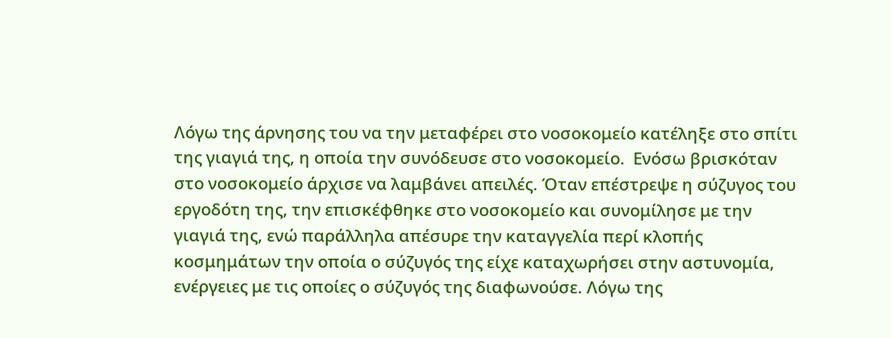Λόγω της άρνησης του να την μεταφέρει στο νοσοκομείο κατέληξε στο σπίτι της γιαγιά της, η οποία την συνόδευσε στο νοσοκομείο.  Ενόσω βρισκόταν στο νοσοκομείο άρχισε να λαμβάνει απειλές. Όταν επέστρεψε η σύζυγος του εργοδότη της, την επισκέφθηκε στο νοσοκομείο και συνομίλησε με την γιαγιά της, ενώ παράλληλα απέσυρε την καταγγελία περί κλοπής κοσμημάτων την οποία ο σύζυγός της είχε καταχωρήσει στην αστυνομία, ενέργειες με τις οποίες ο σύζυγός της διαφωνούσε. Λόγω της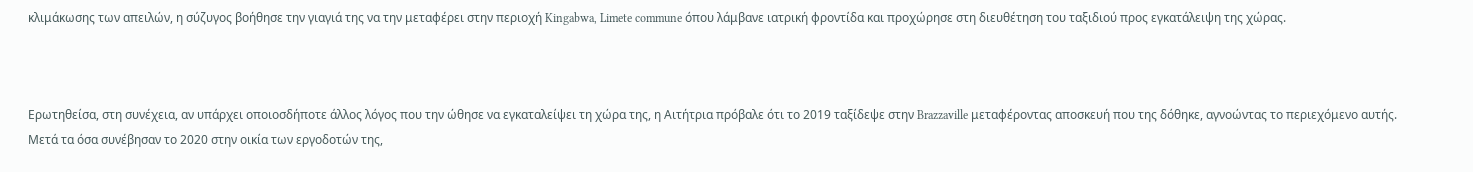κλιμάκωσης των απειλών, η σύζυγος βοήθησε την γιαγιά της να την μεταφέρει στην περιοχή Kingabwa, Limete commune όπου λάμβανε ιατρική φροντίδα και προχώρησε στη διευθέτηση του ταξιδιού προς εγκατάλειψη της χώρας.



Ερωτηθείσα, στη συνέχεια, αν υπάρχει οποιοσδήποτε άλλος λόγος που την ώθησε να εγκαταλείψει τη χώρα της, η Αιτήτρια πρόβαλε ότι το 2019 ταξίδεψε στην Brazzaville μεταφέροντας αποσκευή που της δόθηκε, αγνοώντας το περιεχόμενο αυτής. Μετά τα όσα συνέβησαν το 2020 στην οικία των εργοδοτών της,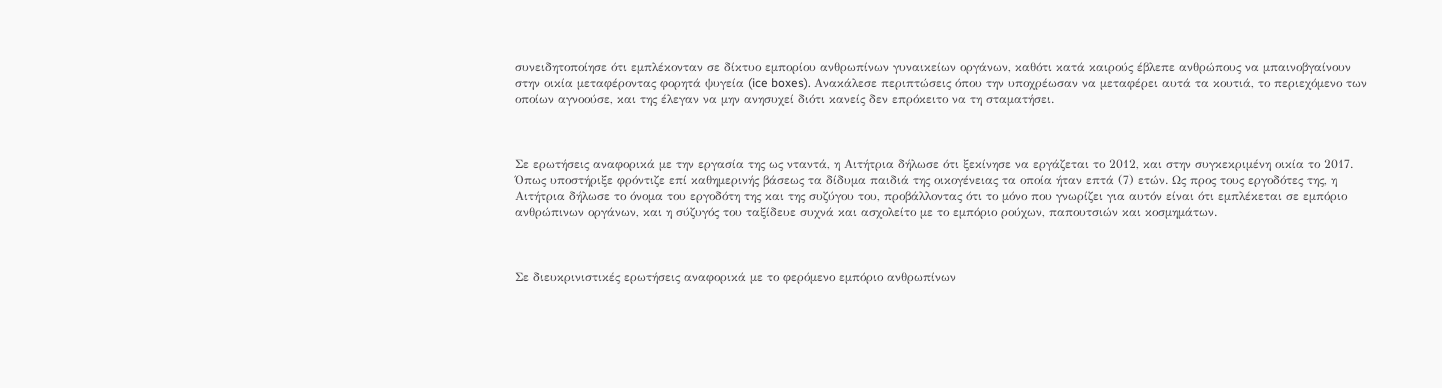συνειδητοποίησε ότι εμπλέκονταν σε δίκτυο εμπορίου ανθρωπίνων γυναικείων οργάνων, καθότι κατά καιρούς έβλεπε ανθρώπους να μπαινοβγαίνουν στην οικία μεταφέροντας φορητά ψυγεία (ice boxes). Ανακάλεσε περιπτώσεις όπου την υποχρέωσαν να μεταφέρει αυτά τα κουτιά, το περιεχόμενο των οποίων αγνοούσε, και της έλεγαν να μην ανησυχεί διότι κανείς δεν επρόκειτο να τη σταματήσει.



Σε ερωτήσεις αναφορικά με την εργασία της ως νταντά, η Αιτήτρια δήλωσε ότι ξεκίνησε να εργάζεται το 2012, και στην συγκεκριμένη οικία το 2017. Όπως υποστήριξε φρόντιζε επί καθημερινής βάσεως τα δίδυμα παιδιά της οικογένειας τα οποία ήταν επτά (7) ετών. Ως προς τους εργοδότες της, η Αιτήτρια δήλωσε το όνομα του εργοδότη της και της συζύγου του, προβάλλοντας ότι το μόνο που γνωρίζει για αυτόν είναι ότι εμπλέκεται σε εμπόριο ανθρώπινων οργάνων, και η σύζυγός του ταξίδευε συχνά και ασχολείτο με το εμπόριο ρούχων, παπουτσιών και κοσμημάτων.



Σε διευκρινιστικές ερωτήσεις αναφορικά με το φερόμενο εμπόριο ανθρωπίνων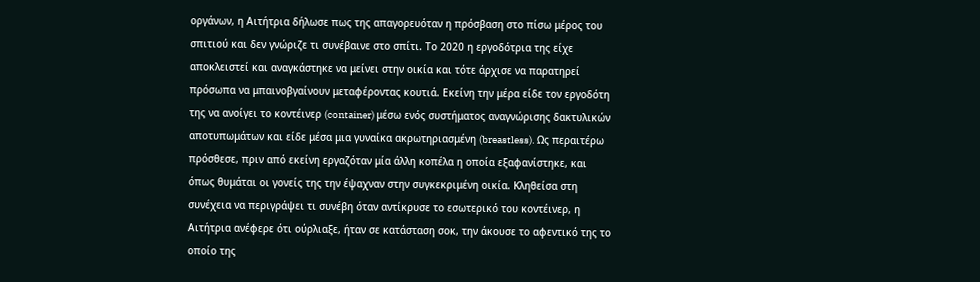οργάνων, η Αιτήτρια δήλωσε πως της απαγορευόταν η πρόσβαση στο πίσω μέρος του σπιτιού και δεν γνώριζε τι συνέβαινε στο σπίτι. Το 2020 η εργοδότρια της είχε αποκλειστεί και αναγκάστηκε να μείνει στην οικία και τότε άρχισε να παρατηρεί πρόσωπα να μπαινοβγαίνουν μεταφέροντας κουτιά. Εκείνη την μέρα είδε τον εργοδότη της να ανοίγει το κοντέινερ (container) μέσω ενός συστήματος αναγνώρισης δακτυλικών αποτυπωμάτων και είδε μέσα μια γυναίκα ακρωτηριασμένη (breastless). Ως περαιτέρω πρόσθεσε, πριν από εκείνη εργαζόταν μία άλλη κοπέλα η οποία εξαφανίστηκε, και όπως θυμάται οι γονείς της την έψαχναν στην συγκεκριμένη οικία. Κληθείσα στη συνέχεια να περιγράψει τι συνέβη όταν αντίκρυσε το εσωτερικό του κοντέινερ, η Αιτήτρια ανέφερε ότι ούρλιαξε, ήταν σε κατάσταση σοκ, την άκουσε το αφεντικό της το οποίο της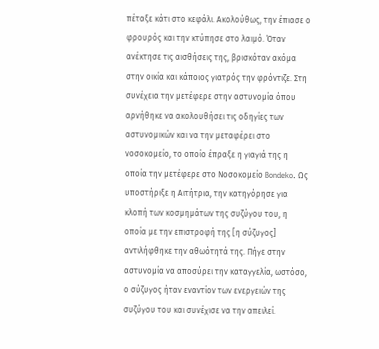πέταξε κάτι στο κεφάλι. Ακολούθως, την έπιασε ο φρουρός και την κτύπησε στο λαιμό. Όταν ανέκτησε τις αισθήσεις της, βρισκόταν ακόμα στην οικία και κάποιος γιατρός την φρόντιζε. Στη συνέχεια την μετέφερε στην αστυνομία όπου αρνήθηκε να ακολουθήσει τις οδηγίες των αστυνομικών και να την μεταφέρει στο νοσοκομείο, το οποίο έπραξε η γιαγιά της η οποία την μετέφερε στο Νοσοκομείο Bondeko. Ως υποστήριξε η Αιτήτρια, την κατηγόρησε για κλοπή των κοσμημάτων της συζύγου του, η οποία με την επιστροφή της [η σύζυγος] αντιλήφθηκε την αθωότητά της. Πήγε στην αστυνομία να αποσύρει την καταγγελία, ωστόσο, ο σύζυγος ήταν εναντίον των ενεργειών της συζύγου του και συνέχισε να την απειλεί.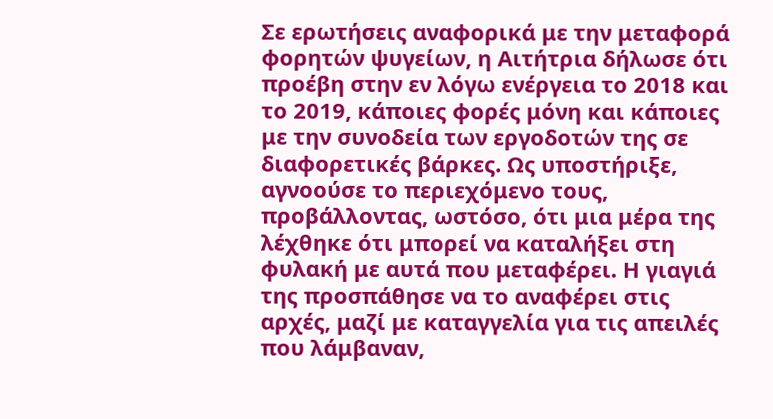Σε ερωτήσεις αναφορικά με την μεταφορά φορητών ψυγείων, η Αιτήτρια δήλωσε ότι προέβη στην εν λόγω ενέργεια το 2018 και το 2019, κάποιες φορές μόνη και κάποιες με την συνοδεία των εργοδοτών της σε διαφορετικές βάρκες. Ως υποστήριξε, αγνοούσε το περιεχόμενο τους, προβάλλοντας, ωστόσο, ότι μια μέρα της λέχθηκε ότι μπορεί να καταλήξει στη φυλακή με αυτά που μεταφέρει. Η γιαγιά της προσπάθησε να το αναφέρει στις αρχές, μαζί με καταγγελία για τις απειλές που λάμβαναν,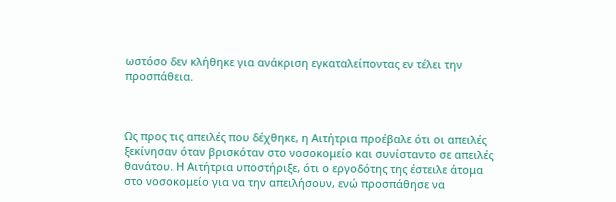ωστόσο δεν κλήθηκε για ανάκριση εγκαταλείποντας εν τέλει την προσπάθεια.



Ως προς τις απειλές που δέχθηκε, η Αιτήτρια προέβαλε ότι οι απειλές ξεκίνησαν όταν βρισκόταν στο νοσοκομείο και συνίσταντο σε απειλές θανάτου. Η Αιτήτρια υποστήριξε, ότι ο εργοδότης της έστειλε άτομα στο νοσοκομείο για να την απειλήσουν, ενώ προσπάθησε να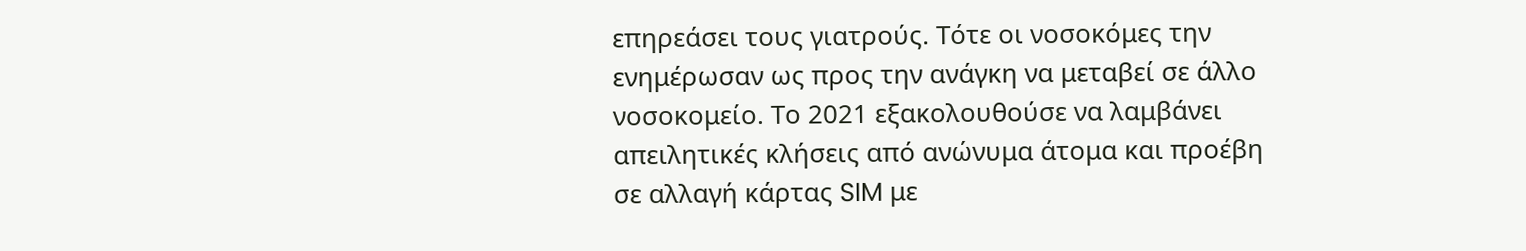επηρεάσει τους γιατρούς. Τότε οι νοσοκόμες την ενημέρωσαν ως προς την ανάγκη να μεταβεί σε άλλο νοσοκομείο. Το 2021 εξακολουθούσε να λαμβάνει απειλητικές κλήσεις από ανώνυμα άτομα και προέβη σε αλλαγή κάρτας SIM με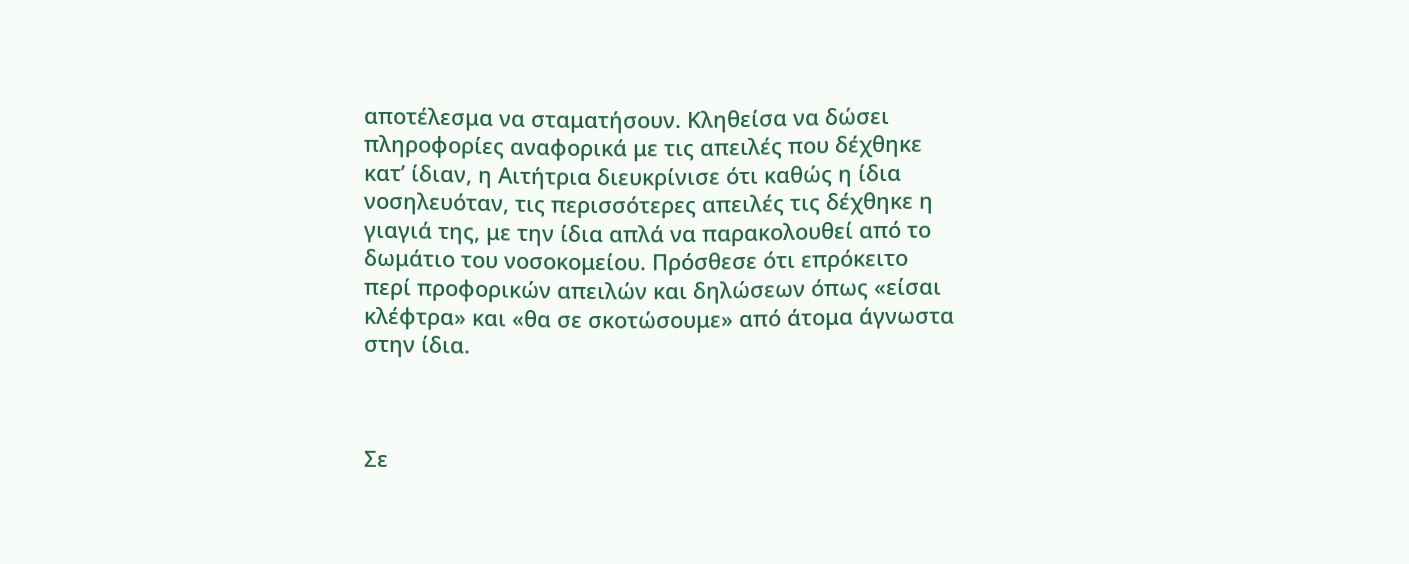αποτέλεσμα να σταματήσουν. Κληθείσα να δώσει πληροφορίες αναφορικά με τις απειλές που δέχθηκε κατ’ ίδιαν, η Αιτήτρια διευκρίνισε ότι καθώς η ίδια νοσηλευόταν, τις περισσότερες απειλές τις δέχθηκε η γιαγιά της, με την ίδια απλά να παρακολουθεί από το δωμάτιο του νοσοκομείου. Πρόσθεσε ότι επρόκειτο περί προφορικών απειλών και δηλώσεων όπως «είσαι κλέφτρα» και «θα σε σκοτώσουμε» από άτομα άγνωστα στην ίδια.



Σε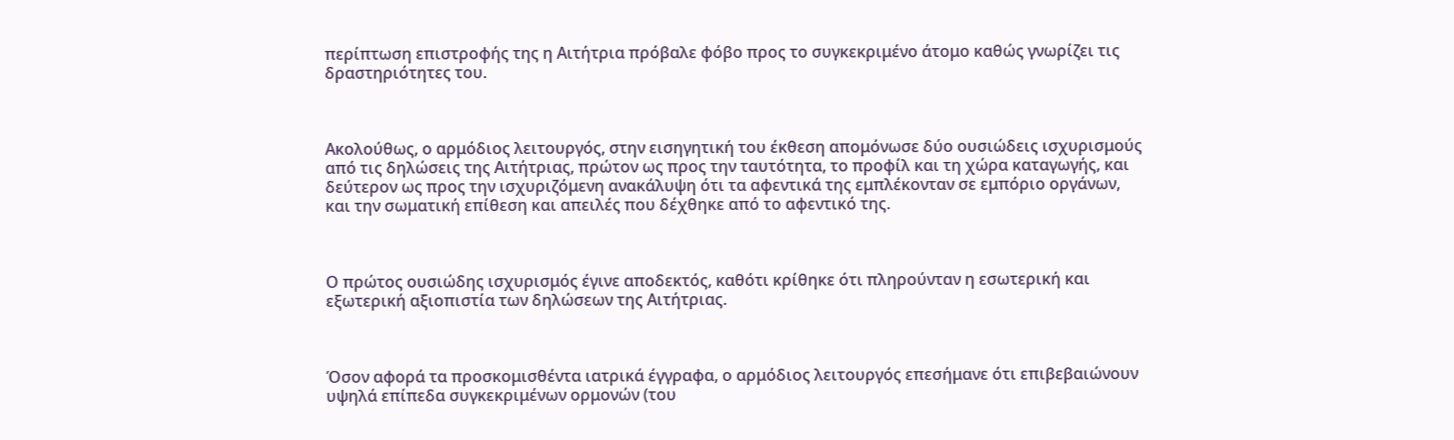περίπτωση επιστροφής της η Αιτήτρια πρόβαλε φόβο προς το συγκεκριμένο άτομο καθώς γνωρίζει τις δραστηριότητες του.



Ακολούθως, ο αρμόδιος λειτουργός, στην εισηγητική του έκθεση απομόνωσε δύο ουσιώδεις ισχυρισμούς από τις δηλώσεις της Αιτήτριας, πρώτον ως προς την ταυτότητα, το προφίλ και τη χώρα καταγωγής, και δεύτερον ως προς την ισχυριζόμενη ανακάλυψη ότι τα αφεντικά της εμπλέκονταν σε εμπόριο οργάνων, και την σωματική επίθεση και απειλές που δέχθηκε από το αφεντικό της.



Ο πρώτος ουσιώδης ισχυρισμός έγινε αποδεκτός, καθότι κρίθηκε ότι πληρούνταν η εσωτερική και εξωτερική αξιοπιστία των δηλώσεων της Αιτήτριας.



Όσον αφορά τα προσκομισθέντα ιατρικά έγγραφα, ο αρμόδιος λειτουργός επεσήμανε ότι επιβεβαιώνουν υψηλά επίπεδα συγκεκριμένων ορμονών (του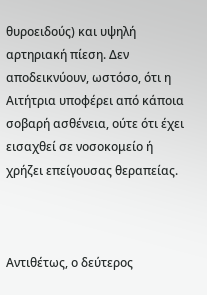θυροειδούς) και υψηλή αρτηριακή πίεση. Δεν αποδεικνύουν, ωστόσο, ότι η Αιτήτρια υποφέρει από κάποια σοβαρή ασθένεια, ούτε ότι έχει εισαχθεί σε νοσοκομείο ή χρήζει επείγουσας θεραπείας.



Αντιθέτως, ο δεύτερος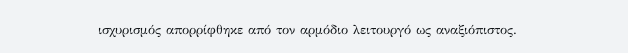ισχυρισμός απορρίφθηκε από τον αρμόδιο λειτουργό ως αναξιόπιστος.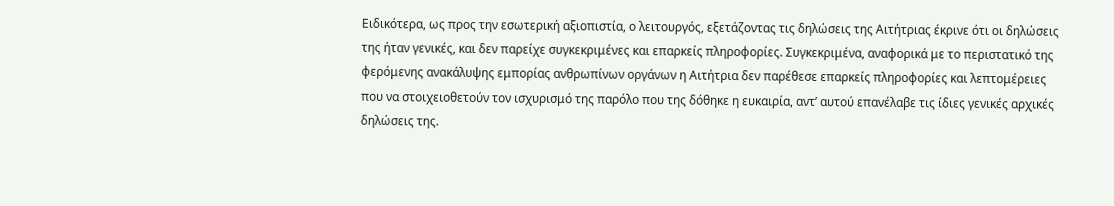Ειδικότερα, ως προς την εσωτερική αξιοπιστία, ο λειτουργός, εξετάζοντας τις δηλώσεις της Αιτήτριας έκρινε ότι οι δηλώσεις της ήταν γενικές, και δεν παρείχε συγκεκριμένες και επαρκείς πληροφορίες. Συγκεκριμένα, αναφορικά με το περιστατικό της φερόμενης ανακάλυψης εμπορίας ανθρωπίνων οργάνων η Αιτήτρια δεν παρέθεσε επαρκείς πληροφορίες και λεπτομέρειες που να στοιχειοθετούν τον ισχυρισμό της παρόλο που της δόθηκε η ευκαιρία, αντ’ αυτού επανέλαβε τις ίδιες γενικές αρχικές δηλώσεις της.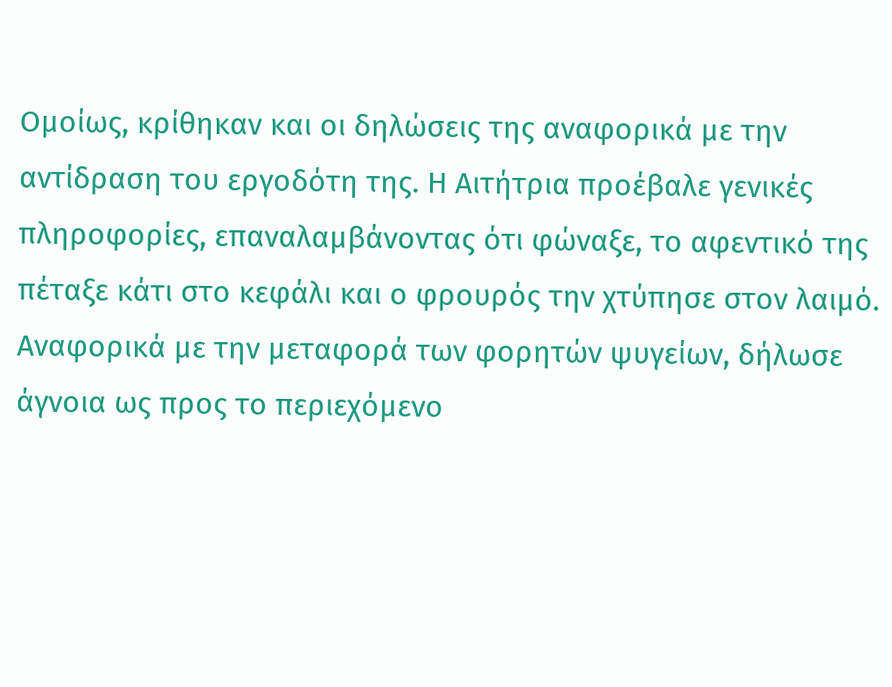Ομοίως, κρίθηκαν και οι δηλώσεις της αναφορικά με την αντίδραση του εργοδότη της. Η Αιτήτρια προέβαλε γενικές πληροφορίες, επαναλαμβάνοντας ότι φώναξε, το αφεντικό της πέταξε κάτι στο κεφάλι και ο φρουρός την χτύπησε στον λαιμό. Αναφορικά με την μεταφορά των φορητών ψυγείων, δήλωσε άγνοια ως προς το περιεχόμενο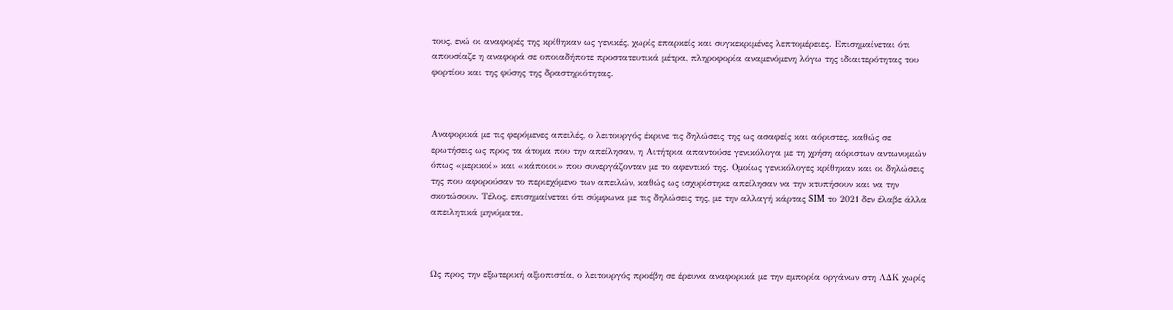τους, ενώ οι αναφορές της κρίθηκαν ως γενικές, χωρίς επαρκείς και συγκεκριμένες λεπτομέρειες. Επισημαίνεται ότι απουσίαζε η αναφορά σε οποιαδήποτε προστατευτικά μέτρα, πληροφορία αναμενόμενη λόγω της ιδιαιτερότητας του φορτίου και της φύσης της δραστηριότητας.



Αναφορικά με τις φερόμενες απειλές, ο λειτουργός έκρινε τις δηλώσεις της ως ασαφείς και αόριστες, καθώς σε ερωτήσεις ως προς τα άτομα που την απείλησαν, η Αιτήτρια απαντούσε γενικόλογα με τη χρήση αόριστων αντωνυμιών όπως «μερικοί» και «κάποιοι» που συνεργάζονταν με το αφεντικό της. Ομοίως γενικόλογες κρίθηκαν και οι δηλώσεις της που αφορούσαν το περιεχόμενο των απειλών, καθώς ως ισχυρίστηκε απείλησαν να την κτυπήσουν και να την σκοτώσουν. Τέλος, επισημαίνεται ότι σύμφωνα με τις δηλώσεις της, με την αλλαγή κάρτας SIM το 2021 δεν έλαβε άλλα απειλητικά μηνύματα.



Ως προς την εξωτερική αξιοπιστία, ο λειτουργός προέβη σε έρευνα αναφορικά με την εμπορία οργάνων στη ΛΔΚ χωρίς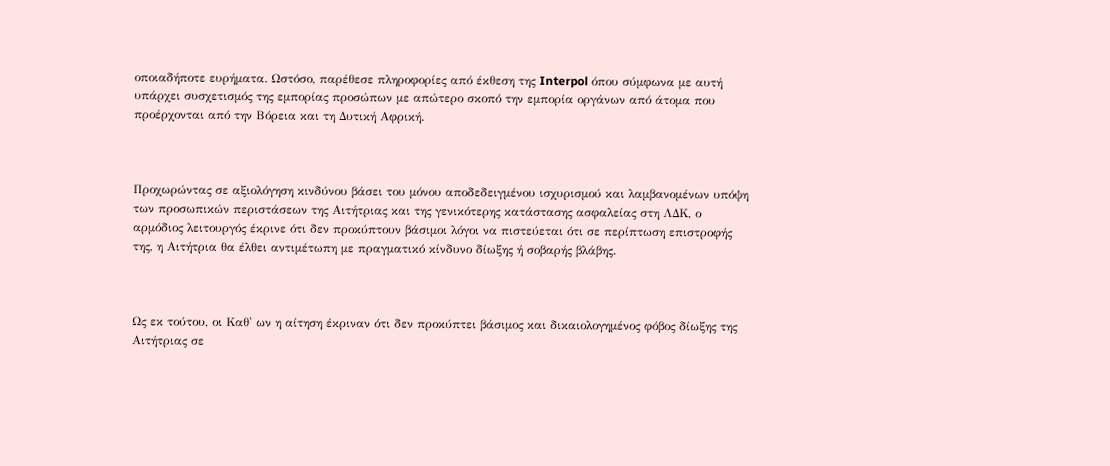οποιαδήποτε ευρήματα. Ωστόσο, παρέθεσε πληροφορίες από έκθεση της Interpol όπου σύμφωνα με αυτή υπάρχει συσχετισμός της εμπορίας προσώπων με απώτερο σκοπό την εμπορία οργάνων από άτομα που προέρχονται από την Βόρεια και τη Δυτική Αφρική.



Προχωρώντας σε αξιολόγηση κινδύνου βάσει του μόνου αποδεδειγμένου ισχυρισμού και λαμβανομένων υπόψη των προσωπικών περιστάσεων της Αιτήτριας και της γενικότερης κατάστασης ασφαλείας στη ΛΔΚ, ο αρμόδιος λειτουργός έκρινε ότι δεν προκύπτουν βάσιμοι λόγοι να πιστεύεται ότι σε περίπτωση επιστροφής της, η Αιτήτρια θα έλθει αντιμέτωπη με πραγματικό κίνδυνο δίωξης ή σοβαρής βλάβης.



Ως εκ τούτου, οι Καθ' ων η αίτηση έκριναν ότι δεν προκύπτει βάσιμος και δικαιολογημένος φόβος δίωξης της Αιτήτριας σε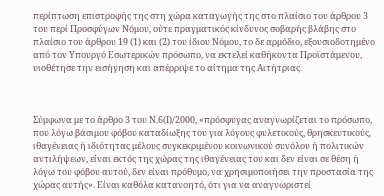περίπτωση επιστροφής της στη χώρα καταγωγής της στο πλαίσιο του άρθρου 3 του περί Προσφύγων Νόμου, ούτε πραγματικός κίνδυνος σοβαρής βλάβης στο πλαίσιο του άρθρου 19 (1) και (2) του ίδιου Νόμου, το δε αρμόδιο, εξουσιοδοτημένο από τον Υπουργό Εσωτερικών πρόσωπο, να εκτελεί καθήκοντα Προϊστάμενου, υιοθέτησε την εισήγηση και απέρριψε το αίτημα της Αιτήτριας.



Σύμφωνα με το άρθρο 3 του Ν.6(Ι)/2000, «πρόσφυγας αναγνωρίζεται το πρόσωπο, που λόγω βάσιμου φόβου καταδίωξης του για λόγους φυλετικούς, θρησκευτικούς, ιθαγένειας ή ιδιότητας μέλους συγκεκριμένου κοινωνικού συνόλου ή πολιτικών αντιλήψεων, είναι εκτός της χώρας της ιθαγένειας του και δεν είναι σε θέση ή λόγω του φόβου αυτού, δεν είναι πρόθυμο, να χρησιμοποιήσει την προστασία της χώρας αυτής». Είναι καθόλα κατανοητό, ότι για να αναγνωριστεί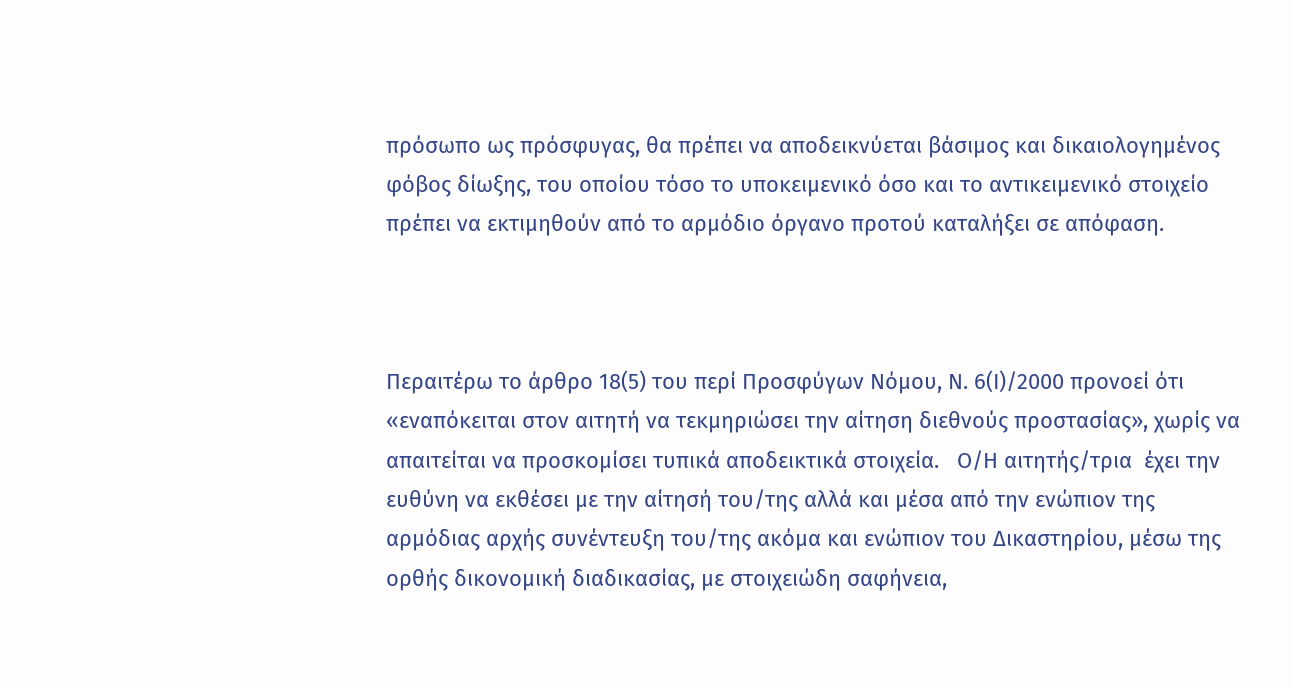πρόσωπο ως πρόσφυγας, θα πρέπει να αποδεικνύεται βάσιμος και δικαιολογημένος φόβος δίωξης, του οποίου τόσο το υποκειμενικό όσο και το αντικειμενικό στοιχείο πρέπει να εκτιμηθούν από το αρμόδιο όργανο προτού καταλήξει σε απόφαση.



Περαιτέρω το άρθρο 18(5) του περί Προσφύγων Νόμου, Ν. 6(Ι)/2000 προνοεί ότι «εναπόκειται στον αιτητή να τεκμηριώσει την αίτηση διεθνούς προστασίας», χωρίς να απαιτείται να προσκομίσει τυπικά αποδεικτικά στοιχεία.   Ο/Η αιτητής/τρια  έχει την ευθύνη να εκθέσει με την αίτησή του/της αλλά και μέσα από την ενώπιον της αρμόδιας αρχής συνέντευξη του/της ακόμα και ενώπιον του Δικαστηρίου, μέσω της ορθής δικονομική διαδικασίας, με στοιχειώδη σαφήνεια,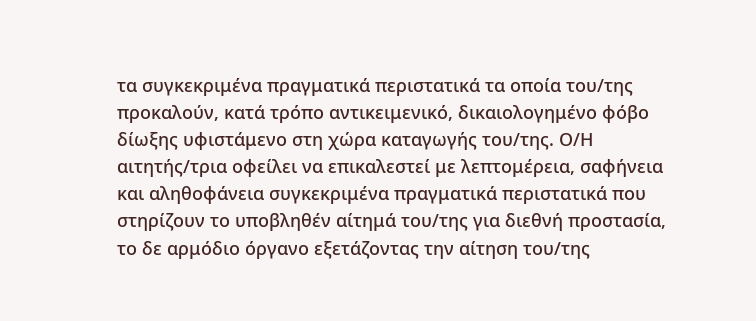τα συγκεκριμένα πραγματικά περιστατικά τα οποία του/της προκαλούν, κατά τρόπο αντικειμενικό, δικαιολογημένο φόβο δίωξης υφιστάμενο στη χώρα καταγωγής του/της. Ο/Η αιτητής/τρια οφείλει να επικαλεστεί με λεπτομέρεια, σαφήνεια και αληθοφάνεια συγκεκριμένα πραγματικά περιστατικά που στηρίζουν το υποβληθέν αίτημά του/της για διεθνή προστασία, το δε αρμόδιο όργανο εξετάζοντας την αίτηση του/της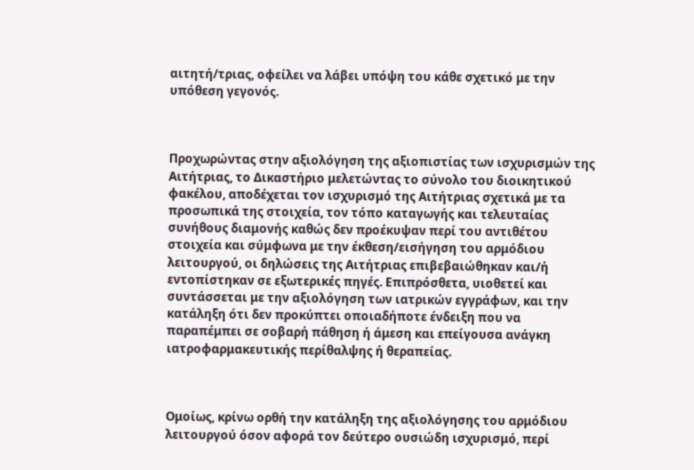αιτητή/τριας, οφείλει να λάβει υπόψη του κάθε σχετικό με την υπόθεση γεγονός.



Προχωρώντας στην αξιολόγηση της αξιοπιστίας των ισχυρισμών της Αιτήτριας, το Δικαστήριο μελετώντας το σύνολο του διοικητικού φακέλου, αποδέχεται τον ισχυρισμό της Αιτήτριας σχετικά με τα προσωπικά της στοιχεία, τον τόπο καταγωγής και τελευταίας συνήθους διαμονής καθώς δεν προέκυψαν περί του αντιθέτου στοιχεία και σύμφωνα με την έκθεση/εισήγηση του αρμόδιου λειτουργού, οι δηλώσεις της Αιτήτριας επιβεβαιώθηκαν και/ή εντοπίστηκαν σε εξωτερικές πηγές. Επιπρόσθετα, υιοθετεί και συντάσσεται με την αξιολόγηση των ιατρικών εγγράφων, και την κατάληξη ότι δεν προκύπτει οποιαδήποτε ένδειξη που να παραπέμπει σε σοβαρή πάθηση ή άμεση και επείγουσα ανάγκη ιατροφαρμακευτικής περίθαλψης ή θεραπείας.



Ομοίως, κρίνω ορθή την κατάληξη της αξιολόγησης του αρμόδιου λειτουργού όσον αφορά τον δεύτερο ουσιώδη ισχυρισμό, περί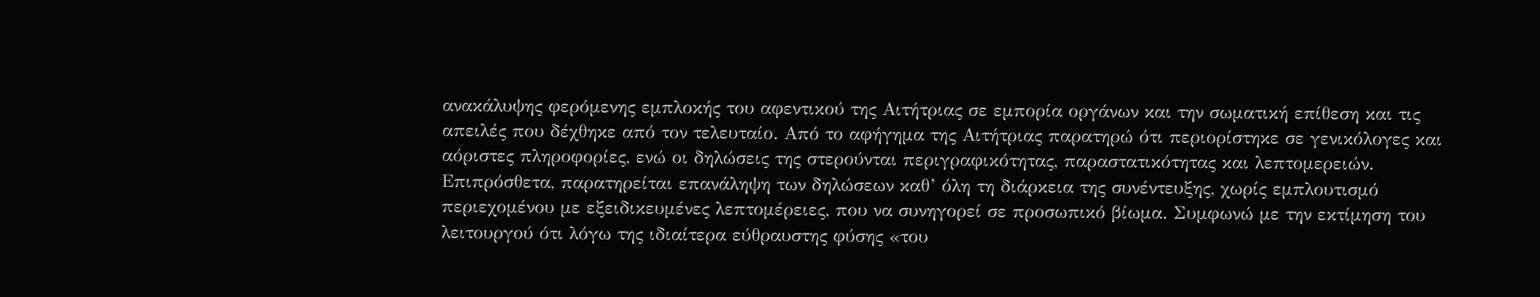ανακάλυψης φερόμενης εμπλοκής του αφεντικού της Αιτήτριας σε εμπορία οργάνων και την σωματική επίθεση και τις απειλές που δέχθηκε από τον τελευταίο. Από το αφήγημα της Αιτήτριας παρατηρώ ότι περιορίστηκε σε γενικόλογες και αόριστες πληροφορίες, ενώ οι δηλώσεις της στερούνται περιγραφικότητας, παραστατικότητας και λεπτομερειών. Επιπρόσθετα, παρατηρείται επανάληψη των δηλώσεων καθ’ όλη τη διάρκεια της συνέντευξης, χωρίς εμπλουτισμό περιεχομένου με εξειδικευμένες λεπτομέρειες, που να συνηγορεί σε προσωπικό βίωμα. Συμφωνώ με την εκτίμηση του λειτουργού ότι λόγω της ιδιαίτερα εύθραυστης φύσης «του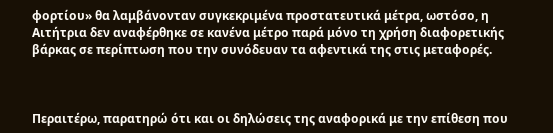φορτίου» θα λαμβάνονταν συγκεκριμένα προστατευτικά μέτρα, ωστόσο, η Αιτήτρια δεν αναφέρθηκε σε κανένα μέτρο παρά μόνο τη χρήση διαφορετικής βάρκας σε περίπτωση που την συνόδευαν τα αφεντικά της στις μεταφορές.



Περαιτέρω, παρατηρώ ότι και οι δηλώσεις της αναφορικά με την επίθεση που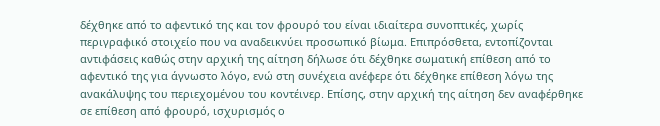δέχθηκε από το αφεντικό της και τον φρουρό του είναι ιδιαίτερα συνοπτικές, χωρίς περιγραφικό στοιχείο που να αναδεικνύει προσωπικό βίωμα. Επιπρόσθετα, εντοπίζονται αντιφάσεις καθώς στην αρχική της αίτηση δήλωσε ότι δέχθηκε σωματική επίθεση από το αφεντικό της για άγνωστο λόγο, ενώ στη συνέχεια ανέφερε ότι δέχθηκε επίθεση λόγω της ανακάλυψης του περιεχομένου του κοντέινερ. Επίσης, στην αρχική της αίτηση δεν αναφέρθηκε σε επίθεση από φρουρό, ισχυρισμός ο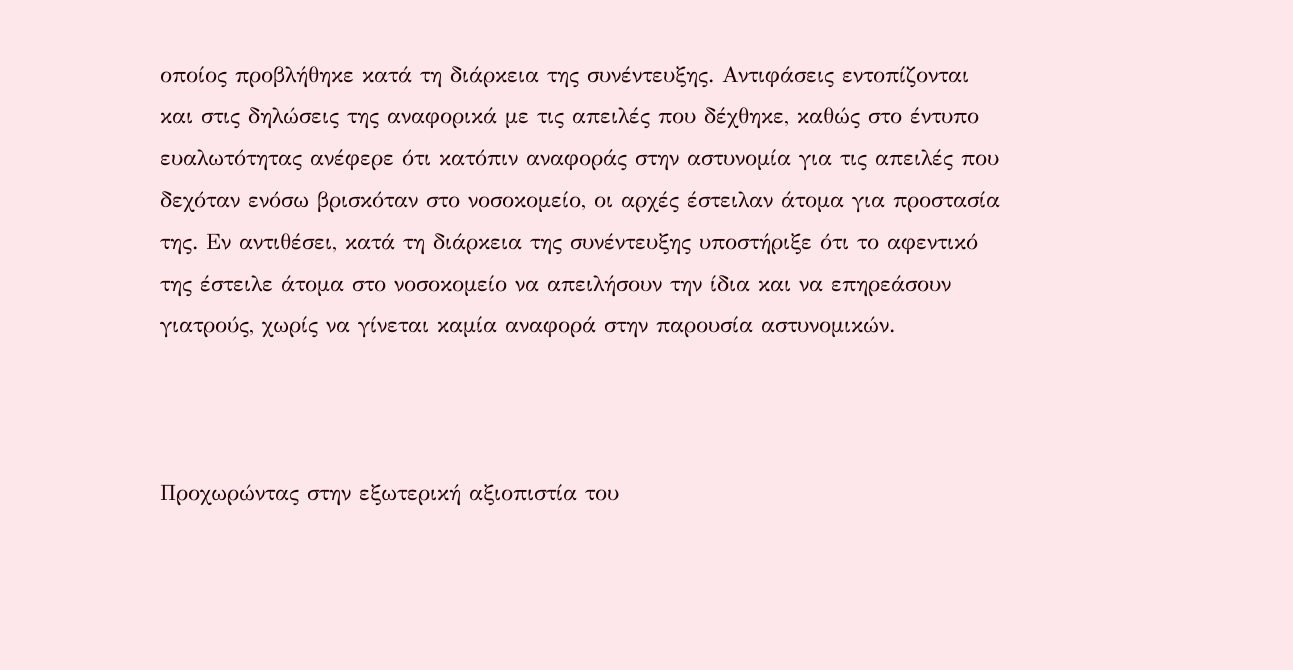οποίος προβλήθηκε κατά τη διάρκεια της συνέντευξης. Αντιφάσεις εντοπίζονται και στις δηλώσεις της αναφορικά με τις απειλές που δέχθηκε, καθώς στο έντυπο ευαλωτότητας ανέφερε ότι κατόπιν αναφοράς στην αστυνομία για τις απειλές που δεχόταν ενόσω βρισκόταν στο νοσοκομείο, οι αρχές έστειλαν άτομα για προστασία της. Εν αντιθέσει, κατά τη διάρκεια της συνέντευξης υποστήριξε ότι το αφεντικό της έστειλε άτομα στο νοσοκομείο να απειλήσουν την ίδια και να επηρεάσουν γιατρούς, χωρίς να γίνεται καμία αναφορά στην παρουσία αστυνομικών.



Προχωρώντας στην εξωτερική αξιοπιστία του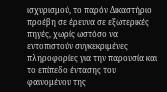ισχυρισμού, το παρόν Δικαστήριο προέβη σε έρευνα σε εξωτερικές πηγές, χωρίς ωστόσο να εντοπιστούν συγκεκριμένες πληροφορίες για την παρουσία και το επίπεδο έντασης του φαινομένου της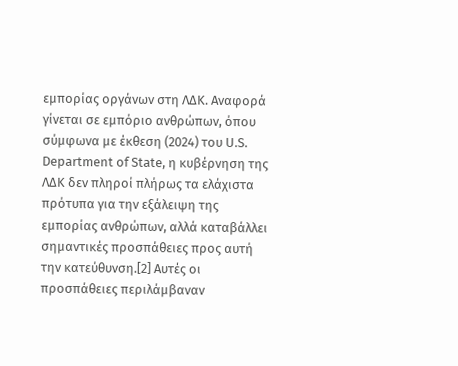εμπορίας οργάνων στη ΛΔΚ. Αναφορά γίνεται σε εμπόριο ανθρώπων, όπου σύμφωνα με έκθεση (2024) του U.S. Department of State, η κυβέρνηση της ΛΔΚ δεν πληροί πλήρως τα ελάχιστα πρότυπα για την εξάλειψη της εμπορίας ανθρώπων, αλλά καταβάλλει σημαντικές προσπάθειες προς αυτή την κατεύθυνση.[2] Αυτές οι προσπάθειες περιλάμβαναν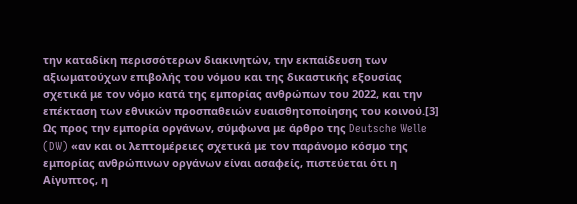την καταδίκη περισσότερων διακινητών, την εκπαίδευση των αξιωματούχων επιβολής του νόμου και της δικαστικής εξουσίας σχετικά με τον νόμο κατά της εμπορίας ανθρώπων του 2022, και την επέκταση των εθνικών προσπαθειών ευαισθητοποίησης του κοινού.[3] Ως προς την εμπορία οργάνων, σύμφωνα με άρθρο της Deutsche Welle (DW) «αν και οι λεπτομέρειες σχετικά με τον παράνομο κόσμο της εμπορίας ανθρώπινων οργάνων είναι ασαφείς, πιστεύεται ότι η Αίγυπτος, η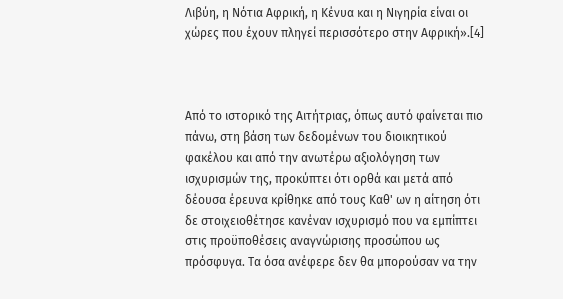Λιβύη, η Νότια Αφρική, η Κένυα και η Νιγηρία είναι οι χώρες που έχουν πληγεί περισσότερο στην Αφρική».[4]



Από το ιστορικό της Αιτήτριας, όπως αυτό φαίνεται πιο πάνω, στη βάση των δεδομένων του διοικητικού φακέλου και από την ανωτέρω αξιολόγηση των ισχυρισμών της, προκύπτει ότι ορθά και μετά από δέουσα έρευνα κρίθηκε από τους Καθ' ων η αίτηση ότι δε στοιχειοθέτησε κανέναν ισχυρισμό που να εμπίπτει στις προϋποθέσεις αναγνώρισης προσώπου ως πρόσφυγα. Τα όσα ανέφερε δεν θα μπορούσαν να την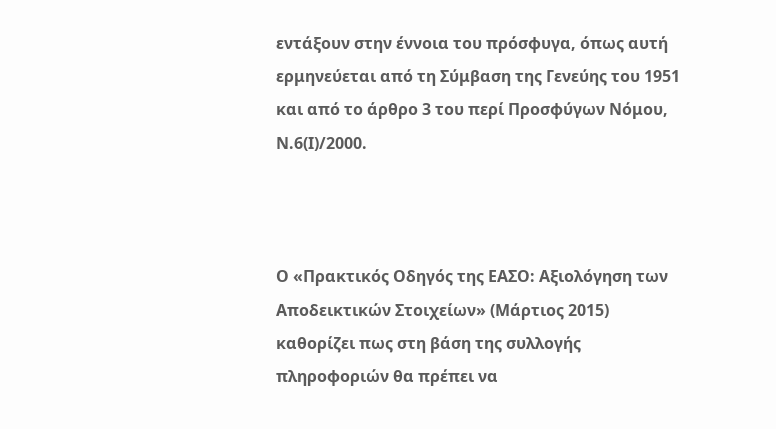εντάξουν στην έννοια του πρόσφυγα, όπως αυτή ερμηνεύεται από τη Σύμβαση της Γενεύης του 1951 και από το άρθρο 3 του περί Προσφύγων Νόμου, Ν.6(Ι)/2000.



Ο «Πρακτικός Οδηγός της ΕΑΣΟ: Αξιολόγηση των Αποδεικτικών Στοιχείων» (Μάρτιος 2015) καθορίζει πως στη βάση της συλλογής πληροφοριών θα πρέπει να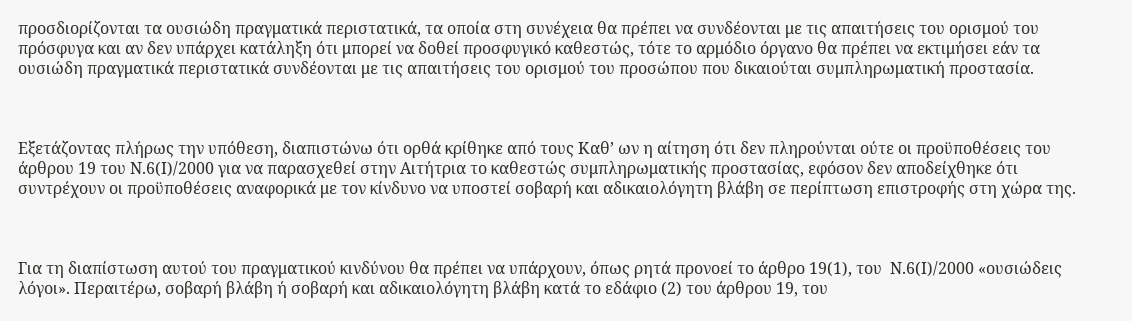προσδιορίζονται τα ουσιώδη πραγματικά περιστατικά, τα οποία στη συνέχεια θα πρέπει να συνδέονται με τις απαιτήσεις του ορισμού του πρόσφυγα και αν δεν υπάρχει κατάληξη ότι μπορεί να δοθεί προσφυγικό καθεστώς, τότε το αρμόδιο όργανο θα πρέπει να εκτιμήσει εάν τα ουσιώδη πραγματικά περιστατικά συνδέονται με τις απαιτήσεις του ορισμού του προσώπου που δικαιούται συμπληρωματική προστασία.



Εξετάζοντας πλήρως την υπόθεση, διαπιστώνω ότι ορθά κρίθηκε από τους Καθ’ ων η αίτηση ότι δεν πληρούνται ούτε οι προϋποθέσεις του άρθρου 19 του Ν.6(Ι)/2000 για να παρασχεθεί στην Αιτήτρια το καθεστώς συμπληρωματικής προστασίας, εφόσον δεν αποδείχθηκε ότι συντρέχουν οι προϋποθέσεις αναφορικά με τον κίνδυνο να υποστεί σοβαρή και αδικαιολόγητη βλάβη σε περίπτωση επιστροφής στη χώρα της.



Για τη διαπίστωση αυτού του πραγματικού κινδύνου θα πρέπει να υπάρχουν, όπως ρητά προνοεί το άρθρο 19(1), του  Ν.6(Ι)/2000 «ουσιώδεις λόγοι». Περαιτέρω, σοβαρή βλάβη ή σοβαρή και αδικαιολόγητη βλάβη κατά το εδάφιο (2) του άρθρου 19, του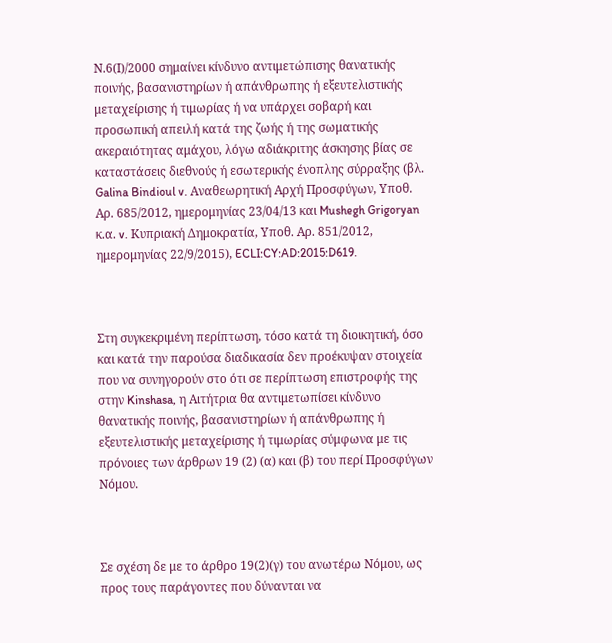Ν.6(Ι)/2000 σημαίνει κίνδυνο αντιμετώπισης θανατικής ποινής, βασανιστηρίων ή απάνθρωπης ή εξευτελιστικής μεταχείρισης ή τιμωρίας ή να υπάρχει σοβαρή και προσωπική απειλή κατά της ζωής ή της σωματικής ακεραιότητας αμάχου, λόγω αδιάκριτης άσκησης βίας σε καταστάσεις διεθνούς ή εσωτερικής ένοπλης σύρραξης (βλ. Galina Bindioul v. Αναθεωρητική Αρχή Προσφύγων, Υποθ. Αρ. 685/2012, ημερομηνίας 23/04/13 και Mushegh Grigoryan κ.α. v. Κυπριακή Δημοκρατία, Υποθ. Αρ. 851/2012, ημερομηνίας 22/9/2015), ECLI:CY:AD:2015:D619.



Στη συγκεκριμένη περίπτωση, τόσο κατά τη διοικητική, όσο και κατά την παρούσα διαδικασία δεν προέκυψαν στοιχεία που να συνηγορούν στο ότι σε περίπτωση επιστροφής της στην Kinshasa, η Αιτήτρια θα αντιμετωπίσει κίνδυνο θανατικής ποινής, βασανιστηρίων ή απάνθρωπης ή εξευτελιστικής μεταχείρισης ή τιμωρίας σύμφωνα με τις πρόνοιες των άρθρων 19 (2) (α) και (β) του περί Προσφύγων Νόμου.



Σε σχέση δε με το άρθρο 19(2)(γ) του ανωτέρω Νόμου, ως προς τους παράγοντες που δύνανται να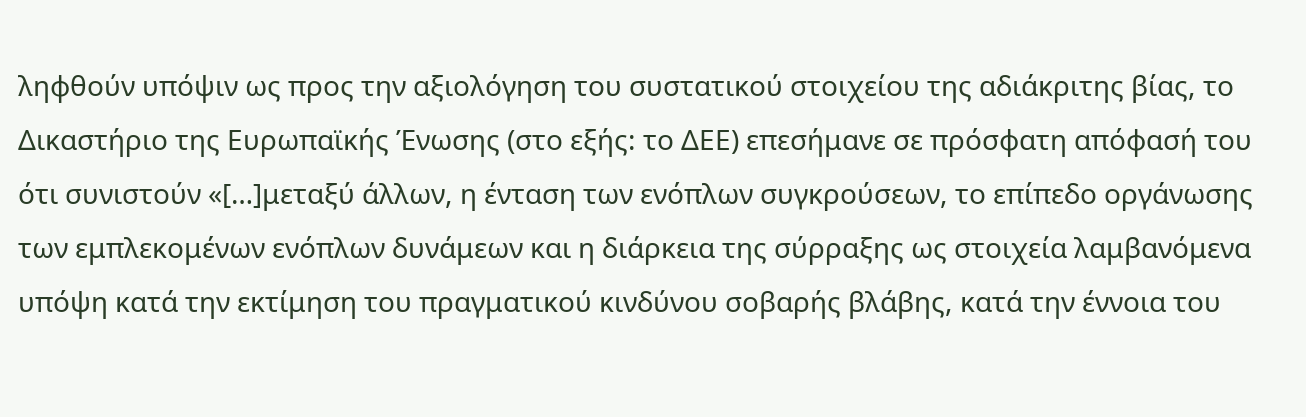ληφθούν υπόψιν ως προς την αξιολόγηση του συστατικού στοιχείου της αδιάκριτης βίας, το Δικαστήριο της Ευρωπαϊκής Ένωσης (στο εξής: το ΔΕΕ) επεσήμανε σε πρόσφατη απόφασή του ότι συνιστούν «[…]μεταξύ άλλων, η ένταση των ενόπλων συγκρούσεων, το επίπεδο οργάνωσης των εμπλεκομένων ενόπλων δυνάμεων και η διάρκεια της σύρραξης ως στοιχεία λαμβανόμενα υπόψη κατά την εκτίμηση του πραγματικού κινδύνου σοβαρής βλάβης, κατά την έννοια του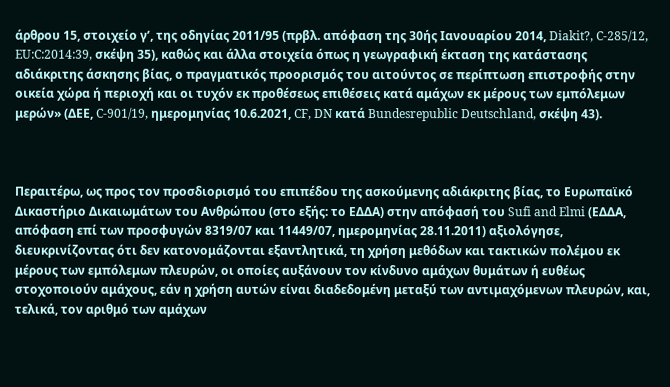άρθρου 15, στοιχείο γʹ, της οδηγίας 2011/95 (πρβλ. απόφαση της 30ής Ιανουαρίου 2014, Diakit?, C‑285/12, EU:C:2014:39, σκέψη 35), καθώς και άλλα στοιχεία όπως η γεωγραφική έκταση της κατάστασης αδιάκριτης άσκησης βίας, ο πραγματικός προορισμός του αιτούντος σε περίπτωση επιστροφής στην οικεία χώρα ή περιοχή και οι τυχόν εκ προθέσεως επιθέσεις κατά αμάχων εκ μέρους των εμπόλεμων μερών» (ΔΕΕ, C-901/19, ημερομηνίας 10.6.2021, CF, DN κατά Bundesrepublic Deutschland, σκέψη 43).



Περαιτέρω, ως προς τον προσδιορισμό του επιπέδου της ασκούμενης αδιάκριτης βίας, το Ευρωπαϊκό Δικαστήριο Δικαιωμάτων του Ανθρώπου (στο εξής: το ΕΔΔΑ) στην απόφασή του Sufi and Elmi (ΕΔΔΑ, απόφαση επί των προσφυγών 8319/07 και 11449/07, ημερομηνίας 28.11.2011) αξιολόγησε, διευκρινίζοντας ότι δεν κατονομάζονται εξαντλητικά, τη χρήση μεθόδων και τακτικών πολέμου εκ μέρους των εμπόλεμων πλευρών, οι οποίες αυξάνουν τον κίνδυνο αμάχων θυμάτων ή ευθέως στοχοποιούν αμάχους, εάν η χρήση αυτών είναι διαδεδομένη μεταξύ των αντιμαχόμενων πλευρών, και, τελικά, τον αριθμό των αμάχων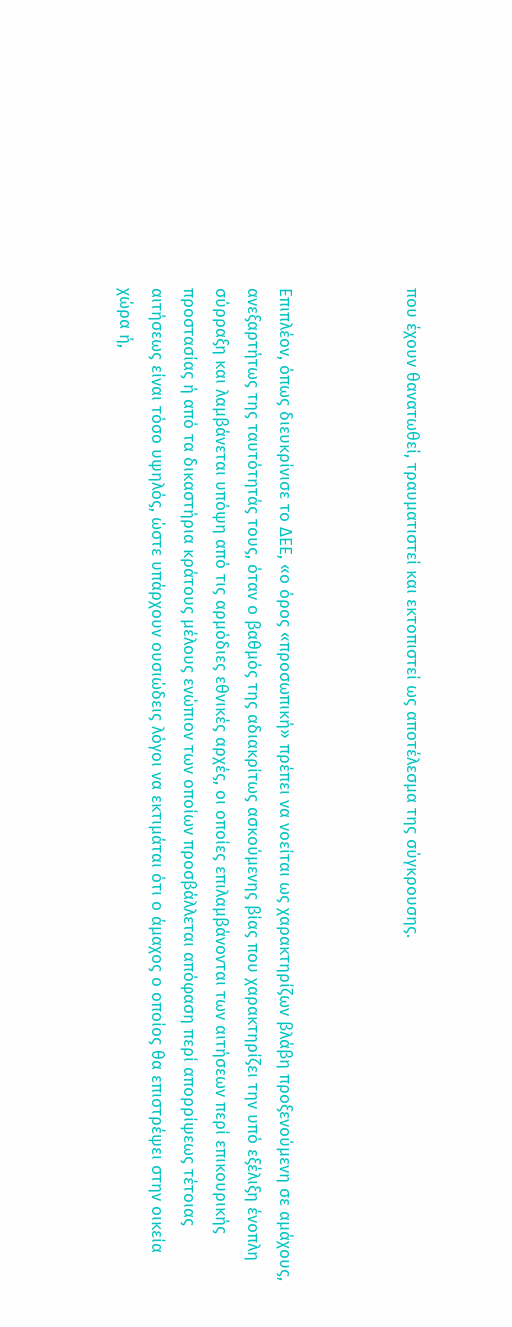που έχουν θανατωθεί, τραυματιστεί και εκτοπιστεί ως αποτέλεσμα της σύγκρουσης.



Επιπλέον, όπως διευκρίνισε το ΔΕΕ, «ο όρος «προσωπική» πρέπει να νοείται ως χαρακτηρίζων βλάβη προξενούμενη σε αμάχους, ανεξαρτήτως της ταυτότητάς τους, όταν ο βαθμός της αδιακρίτως ασκούμενης βίας που χαρακτηρίζει την υπό εξέλιξη ένοπλη σύρραξη και λαμβάνεται υπόψη από τις αρμόδιες εθνικές αρχές, οι οποίες επιλαμβάνονται των αιτήσεων περί επικουρικής προστασίας ή από τα δικαστήρια κράτους μέλους ενώπιον των οποίων προσβάλλεται απόφαση περί απορρίψεως τέτοιας αιτήσεως είναι τόσο υψηλός, ώστε υπάρχουν ουσιώδεις λόγοι να εκτιμάται ότι ο άμαχος ο οποίος θα επιστρέψει στην οικεία χώρα ή,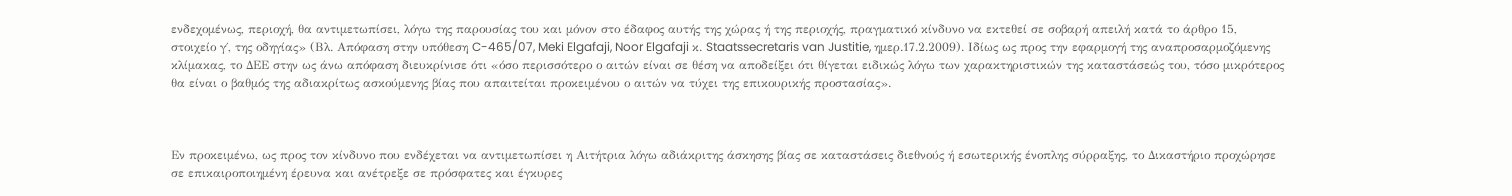ενδεχομένως, περιοχή, θα αντιμετωπίσει, λόγω της παρουσίας του και μόνον στο έδαφος αυτής της χώρας ή της περιοχής, πραγματικό κίνδυνο να εκτεθεί σε σοβαρή απειλή κατά το άρθρο 15, στοιχείο γ΄, της οδηγίας» (Βλ. Απόφαση στην υπόθεση C-465/07, Meki Elgafaji, Noor Elgafaji κ. Staatssecretaris van Justitie, ημερ.17.2.2009). Ιδίως ως προς την εφαρμογή της αναπροσαρμοζόμενης κλίμακας, το ΔΕΕ στην ως άνω απόφαση διευκρίνισε ότι «όσο περισσότερο ο αιτών είναι σε θέση να αποδείξει ότι θίγεται ειδικώς λόγω των χαρακτηριστικών της καταστάσεώς του, τόσο μικρότερος θα είναι ο βαθμός της αδιακρίτως ασκούμενης βίας που απαιτείται προκειμένου ο αιτών να τύχει της επικουρικής προστασίας».



Εν προκειμένω, ως προς τον κίνδυνο που ενδέχεται να αντιμετωπίσει η Αιτήτρια λόγω αδιάκριτης άσκησης βίας σε καταστάσεις διεθνούς ή εσωτερικής ένοπλης σύρραξης, το Δικαστήριο προχώρησε σε επικαιροποιημένη έρευνα και ανέτρεξε σε πρόσφατες και έγκυρες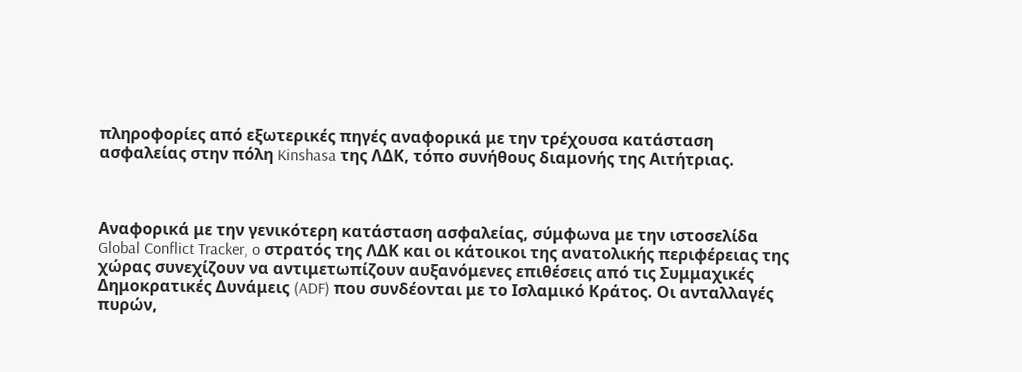πληροφορίες από εξωτερικές πηγές αναφορικά με την τρέχουσα κατάσταση ασφαλείας στην πόλη Kinshasa της ΛΔΚ, τόπο συνήθους διαμονής της Αιτήτριας.



Αναφορικά με την γενικότερη κατάσταση ασφαλείας, σύμφωνα με την ιστοσελίδα Global Conflict Tracker, o στρατός της ΛΔΚ και οι κάτοικοι της ανατολικής περιφέρειας της χώρας συνεχίζουν να αντιμετωπίζουν αυξανόμενες επιθέσεις από τις Συμμαχικές Δημοκρατικές Δυνάμεις (ADF) που συνδέονται με το Ισλαμικό Κράτος. Οι ανταλλαγές πυρών,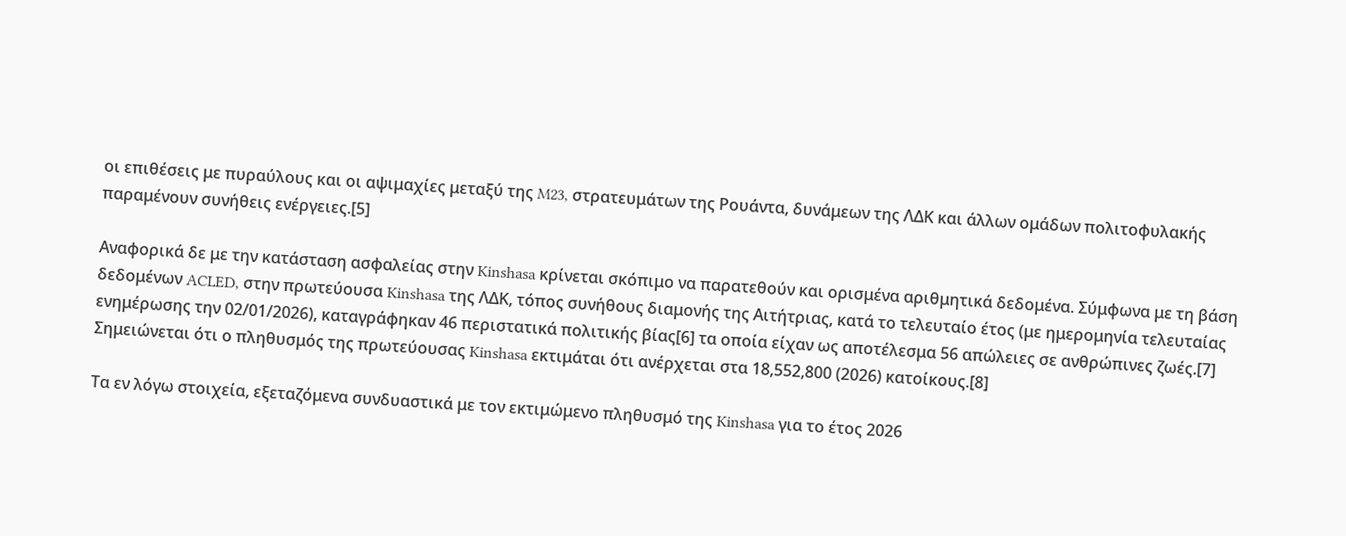οι επιθέσεις με πυραύλους και οι αψιμαχίες μεταξύ της M23, στρατευμάτων της Ρουάντα, δυνάμεων της ΛΔΚ και άλλων ομάδων πολιτοφυλακής παραμένουν συνήθεις ενέργειες.[5]

Αναφορικά δε με την κατάσταση ασφαλείας στην Kinshasa κρίνεται σκόπιμο να παρατεθούν και ορισμένα αριθμητικά δεδομένα. Σύμφωνα με τη βάση δεδομένων ACLED, στην πρωτεύουσα Kinshasa της ΛΔΚ, τόπος συνήθους διαμονής της Αιτήτριας, κατά το τελευταίο έτος (με ημερομηνία τελευταίας ενημέρωσης την 02/01/2026), καταγράφηκαν 46 περιστατικά πολιτικής βίας[6] τα οποία είχαν ως αποτέλεσμα 56 απώλειες σε ανθρώπινες ζωές.[7] Σημειώνεται ότι ο πληθυσμός της πρωτεύουσας Kinshasa εκτιμάται ότι ανέρχεται στα 18,552,800 (2026) κατοίκους.[8]

Τα εν λόγω στοιχεία, εξεταζόμενα συνδυαστικά με τον εκτιμώμενο πληθυσμό της Kinshasa για το έτος 2026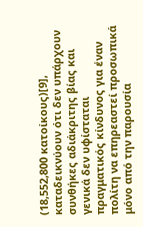(18,552,800 κατοίκους)[9], καταδεικνύουν ότι δεν υπάρχουν συνθήκες αδιάκριτης βίας και γενικά δεν υφίσταται πραγματικός κίνδυνος για έναν πολίτη να επηρεαστεί προσωπικά μόνο από την παρουσία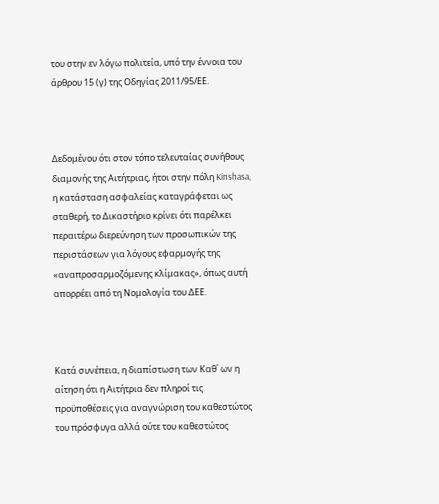του στην εν λόγω πολιτεία, υπό την έννοια του άρθρου 15 (γ) της Οδηγίας 2011/95/ΕΕ.



Δεδομένου ότι στον τόπο τελευταίας συνήθους διαμονής της Αιτήτριας, ήτοι στην πόλη Kinshasa, η κατάσταση ασφαλείας καταγράφεται ως σταθερή, το Δικαστήριο κρίνει ότι παρέλκει περαιτέρω διερεύνηση των προσωπικών της περιστάσεων για λόγους εφαρμογής της «αναπροσαρμοζόμενης κλίμακας», όπως αυτή απορρέει από τη Νομολογία του ΔΕΕ.



Κατά συνέπεια, η διαπίστωση των Καθ΄ ων η αίτηση ότι η Αιτήτρια δεν πληροί τις προϋποθέσεις για αναγνώριση του καθεστώτος του πρόσφυγα αλλά ούτε του καθεστώτος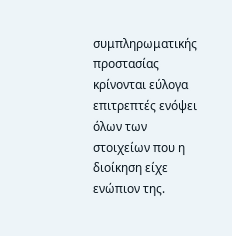συμπληρωματικής προστασίας κρίνονται εύλογα επιτρεπτές ενόψει όλων των στοιχείων που η διοίκηση είχε ενώπιον της.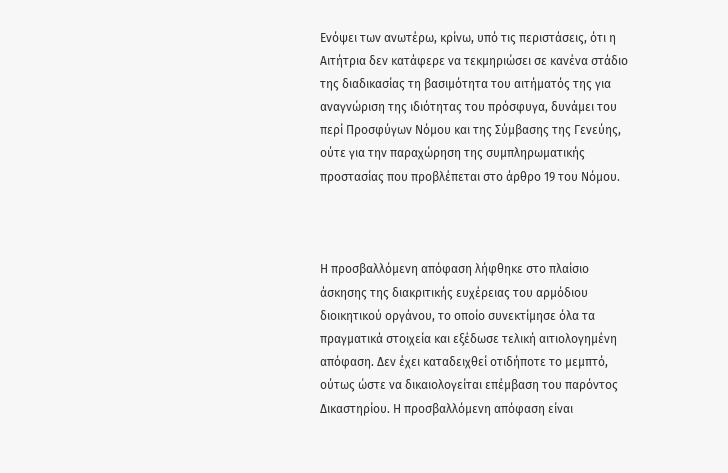Ενόψει των ανωτέρω, κρίνω, υπό τις περιστάσεις, ότι η Αιτήτρια δεν κατάφερε να τεκμηριώσει σε κανένα στάδιο της διαδικασίας τη βασιμότητα του αιτήματός της για αναγνώριση της ιδιότητας του πρόσφυγα, δυνάμει του περί Προσφύγων Νόμου και της Σύμβασης της Γενεύης, ούτε για την παραχώρηση της συμπληρωματικής προστασίας που προβλέπεται στο άρθρο 19 του Νόμου.



Η προσβαλλόμενη απόφαση λήφθηκε στο πλαίσιο άσκησης της διακριτικής ευχέρειας του αρμόδιου διοικητικού οργάνου, το οποίο συνεκτίμησε όλα τα πραγματικά στοιχεία και εξέδωσε τελική αιτιολογημένη απόφαση. Δεν έχει καταδειχθεί οτιδήποτε το μεμπτό, ούτως ώστε να δικαιολογείται επέμβαση του παρόντος Δικαστηρίου. Η προσβαλλόμενη απόφαση είναι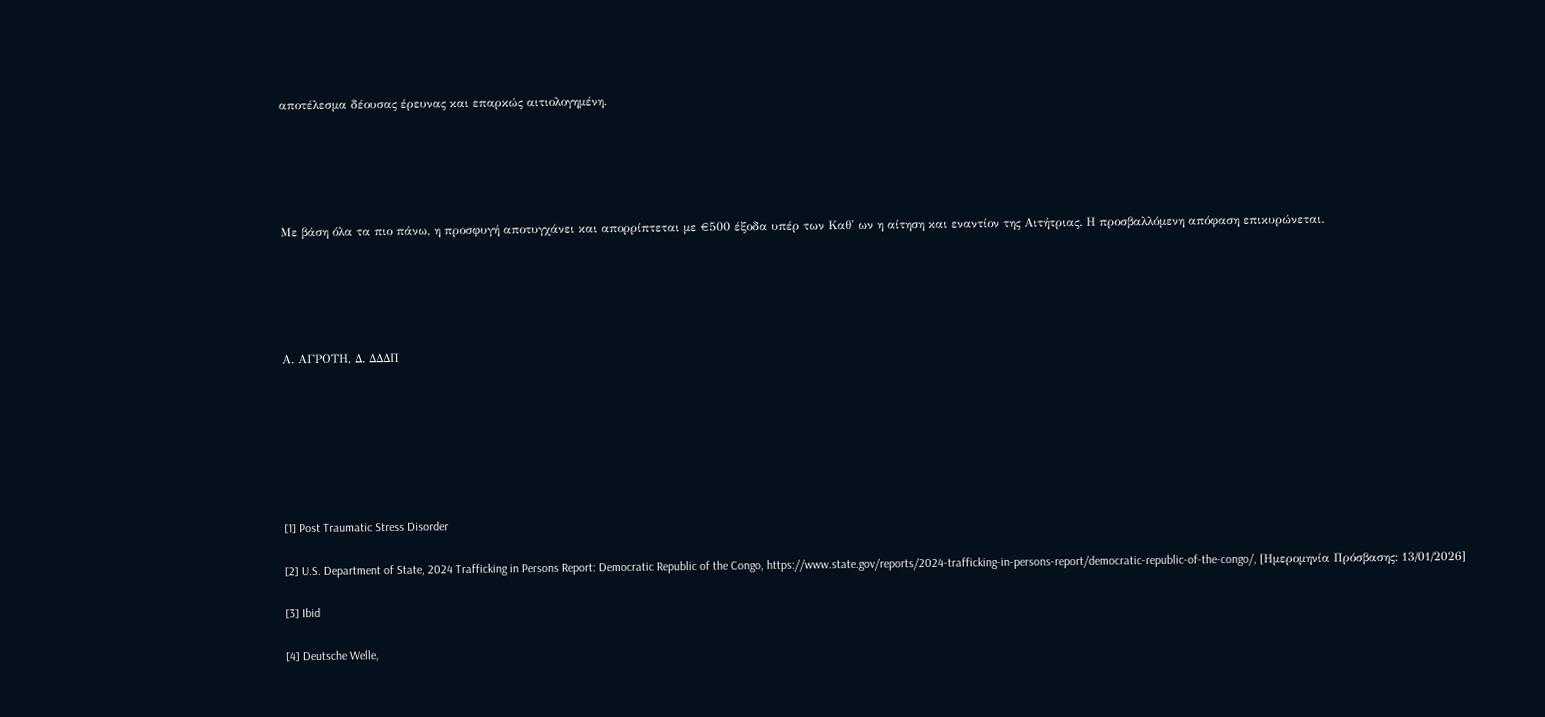αποτέλεσμα δέουσας έρευνας και επαρκώς αιτιολογημένη.





Με βάση όλα τα πιο πάνω, η προσφυγή αποτυγχάνει και απορρίπτεται με €500 έξοδα υπέρ των Καθ' ων η αίτηση και εναντίον της Αιτήτριας. Η προσβαλλόμενη απόφαση επικυρώνεται.





Α. AΓΡΟΤΗ, Δ. ΔΔΔΠ







[1] Post Traumatic Stress Disorder

[2] U.S. Department of State, 2024 Trafficking in Persons Report: Democratic Republic of the Congo, https://www.state.gov/reports/2024-trafficking-in-persons-report/democratic-republic-of-the-congo/, [Ημερομηνία Πρόσβασης: 13/01/2026]

[3] Ibid

[4] Deutsche Welle,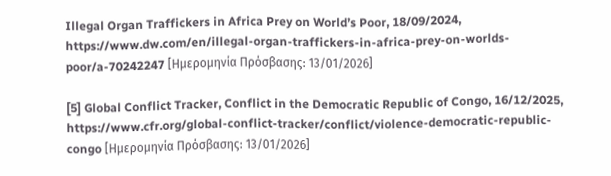Illegal Organ Traffickers in Africa Prey on World’s Poor, 18/09/2024, https://www.dw.com/en/illegal-organ-traffickers-in-africa-prey-on-worlds-poor/a-70242247 [Ημερομηνία Πρόσβασης: 13/01/2026]

[5] Global Conflict Tracker, Conflict in the Democratic Republic of Congo, 16/12/2025, https://www.cfr.org/global-conflict-tracker/conflict/violence-democratic-republic-congo [Ημερομηνία Πρόσβασης: 13/01/2026]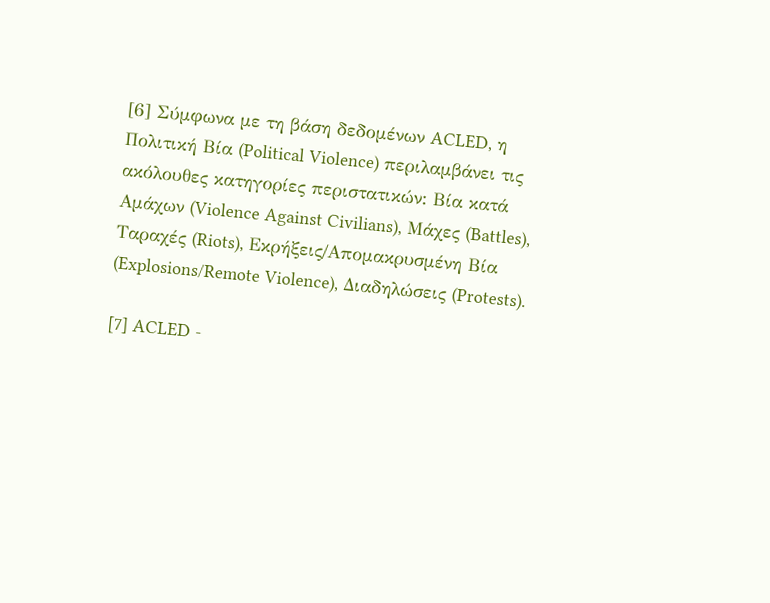[6] Σύμφωνα με τη βάση δεδομένων ACLED, η Πολιτική Βία (Political Violence) περιλαμβάνει τις ακόλουθες κατηγορίες περιστατικών: Βία κατά Αμάχων (Violence Against Civilians), Μάχες (Battles), Ταραχές (Riots), Εκρήξεις/Απομακρυσμένη Βία (Explosions/Remote Violence), Διαδηλώσεις (Protests).

[7] ACLED -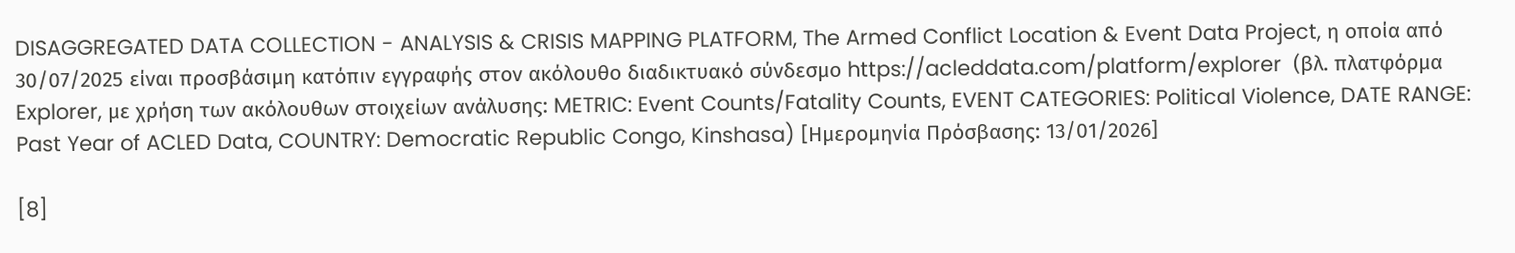DISAGGREGATED DATA COLLECTION - ANALYSIS & CRISIS MAPPING PLATFORM, The Armed Conflict Location & Event Data Project, η οποία από 30/07/2025 είναι προσβάσιμη κατόπιν εγγραφής στον ακόλουθο διαδικτυακό σύνδεσμο https://acleddata.com/platform/explorer  (βλ. πλατφόρμα Explorer, με χρήση των ακόλουθων στοιχείων ανάλυσης: METRIC: Event Counts/Fatality Counts, EVENT CATEGORIES: Political Violence, DATE RANGE: Past Year of ACLED Data, COUNTRY: Democratic Republic Congo, Kinshasa) [Ημερομηνία Πρόσβασης: 13/01/2026]

[8]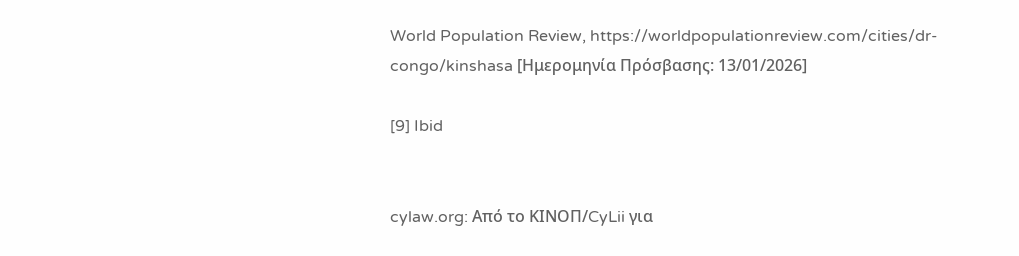World Population Review, https://worldpopulationreview.com/cities/dr-congo/kinshasa [Ημερομηνία Πρόσβασης: 13/01/2026]

[9] Ibid


cylaw.org: Από το ΚΙΝOΠ/CyLii για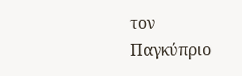τον Παγκύπριο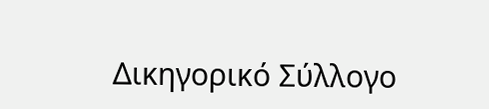Δικηγορικό Σύλλογο